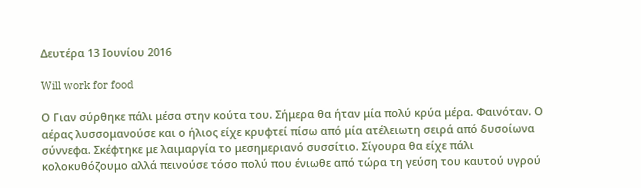Δευτέρα 13 Ιουνίου 2016

Will work for food

Ο Γιαν σύρθηκε πάλι μέσα στην κούτα του. Σήμερα θα ήταν μία πολύ κρύα μέρα. Φαινόταν. Ο αέρας λυσσομανούσε και ο ήλιος είχε κρυφτεί πίσω από μία ατέλειωτη σειρά από δυσοίωνα σύννεφα. Σκέφτηκε με λαιμαργία το μεσημεριανό συσσίτιο. Σίγουρα θα είχε πάλι κολοκυθόζουμο αλλά πεινούσε τόσο πολύ που ένιωθε από τώρα τη γεύση του καυτού υγρού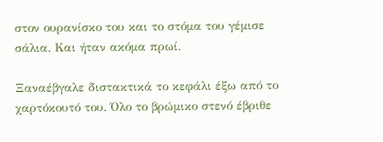στον ουρανίσκο του και το στόμα του γέμισε σάλια. Και ήταν ακόμα πρωί.

Ξαναέβγαλε διστακτικά το κεφάλι έξω από το χαρτόκουτό του. Όλο το βρώμικο στενό έβριθε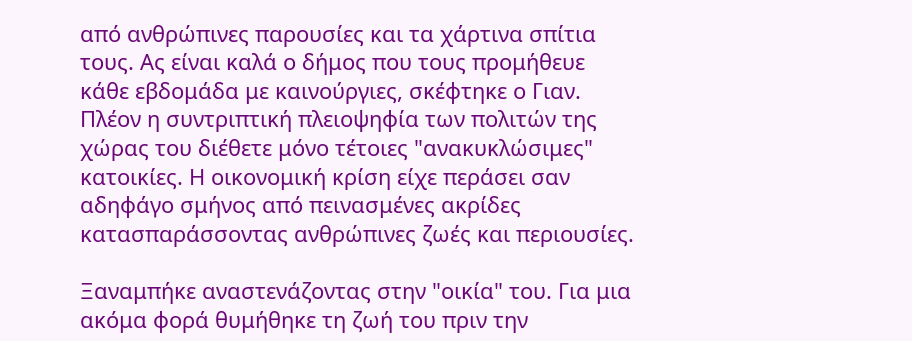από ανθρώπινες παρουσίες και τα χάρτινα σπίτια τους. Ας είναι καλά ο δήμος που τους προμήθευε κάθε εβδομάδα με καινούργιες, σκέφτηκε ο Γιαν. Πλέον η συντριπτική πλειοψηφία των πολιτών της χώρας του διέθετε μόνο τέτοιες "ανακυκλώσιμες" κατοικίες. Η οικονομική κρίση είχε περάσει σαν αδηφάγο σμήνος από πεινασμένες ακρίδες κατασπαράσσοντας ανθρώπινες ζωές και περιουσίες.

Ξαναμπήκε αναστενάζοντας στην "οικία" του. Για μια ακόμα φορά θυμήθηκε τη ζωή του πριν την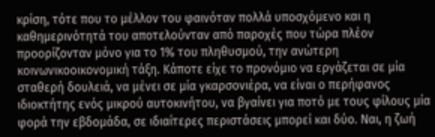κρίση, τότε που το μέλλον του φαινόταν πολλά υποσχόμενο και η καθημερινότητά του αποτελούνταν από παροχές που τώρα πλέον προορίζονταν μόνο για το 1% του πληθυσμού, την ανώτερη κοινωνικοοικονομική τάξη. Κάποτε είχε το προνόμιο να εργάζεται σε μία σταθερή δουλειά, να μένει σε μία γκαρσονιέρα, να είναι ο περήφανος ιδιοκτήτης ενός μικρού αυτοκινήτου, να βγαίνει για ποτό με τους φίλους μία φορά την εβδομάδα, σε ιδιαίτερες περιστάσεις μπορεί και δύο. Ναι, η ζωή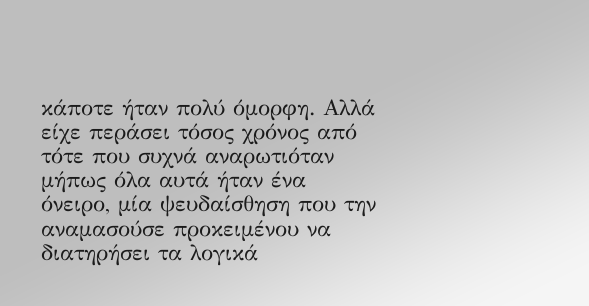κάποτε ήταν πολύ όμορφη. Αλλά είχε περάσει τόσος χρόνος από τότε που συχνά αναρωτιόταν μήπως όλα αυτά ήταν ένα όνειρο, μία ψευδαίσθηση που την αναμασούσε προκειμένου να διατηρήσει τα λογικά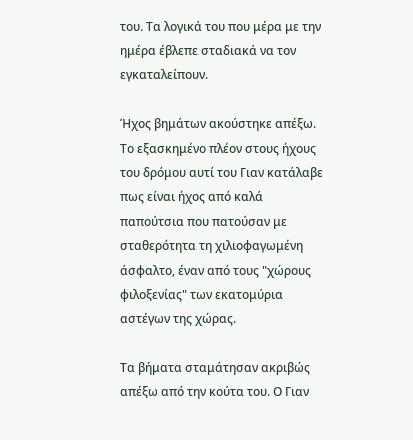του. Τα λογικά του που μέρα με την ημέρα έβλεπε σταδιακά να τον εγκαταλείπουν.

Ήχος βημάτων ακούστηκε απέξω. Το εξασκημένο πλέον στους ήχους του δρόμου αυτί του Γιαν κατάλαβε πως είναι ήχος από καλά παπούτσια που πατούσαν με σταθερότητα τη χιλιοφαγωμένη άσφαλτο, έναν από τους "χώρους φιλοξενίας" των εκατομύρια αστέγων της χώρας.

Τα βήματα σταμάτησαν ακριβώς απέξω από την κούτα του. Ο Γιαν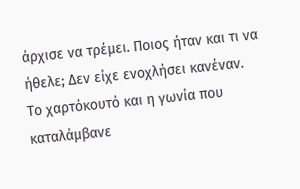άρχισε να τρέμει. Ποιος ήταν και τι να ήθελε; Δεν είχε ενοχλήσει κανέναν.  Το χαρτόκουτό και η γωνία που καταλάμβανε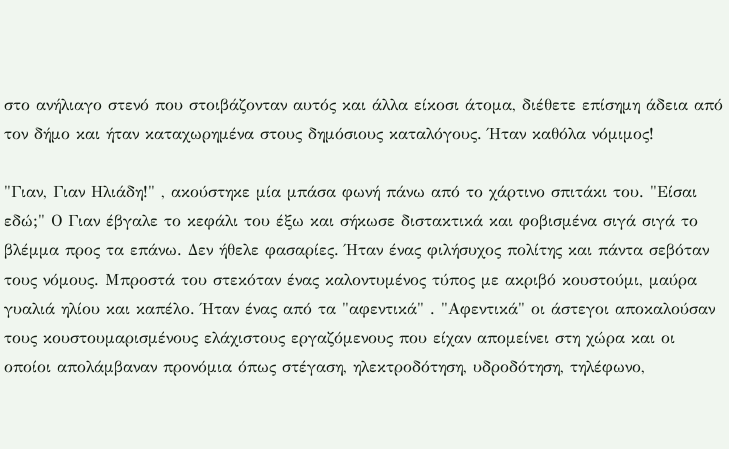στο ανήλιαγο στενό που στοιβάζονταν αυτός και άλλα είκοσι άτομα, διέθετε επίσημη άδεια από τον δήμο και ήταν καταχωρημένα στους δημόσιους καταλόγους. Ήταν καθόλα νόμιμος!

"Γιαν, Γιαν Ηλιάδη!" , ακούστηκε μία μπάσα φωνή πάνω από το χάρτινο σπιτάκι του. "Είσαι εδώ;" Ο Γιαν έβγαλε το κεφάλι του έξω και σήκωσε διστακτικά και φοβισμένα σιγά σιγά το βλέμμα προς τα επάνω. Δεν ήθελε φασαρίες. Ήταν ένας φιλήσυχος πολίτης και πάντα σεβόταν τους νόμους. Μπροστά του στεκόταν ένας καλοντυμένος τύπος με ακριβό κουστούμι, μαύρα γυαλιά ηλίου και καπέλο. Ήταν ένας από τα "αφεντικά" . "Αφεντικά" οι άστεγοι αποκαλούσαν τους κουστουμαρισμένους ελάχιστους εργαζόμενους που είχαν απομείνει στη χώρα και οι οποίοι απολάμβαναν προνόμια όπως στέγαση, ηλεκτροδότηση, υδροδότηση, τηλέφωνο,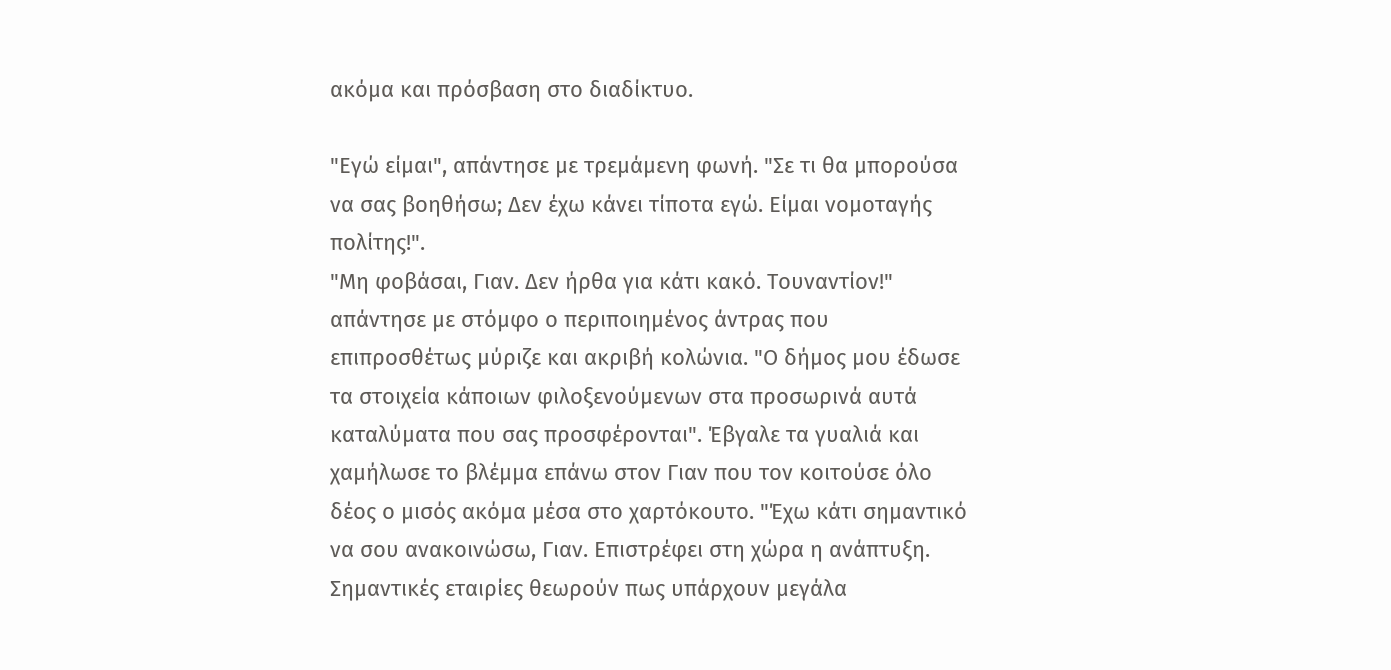ακόμα και πρόσβαση στο διαδίκτυο.

"Εγώ είμαι", απάντησε με τρεμάμενη φωνή. "Σε τι θα μπορούσα να σας βοηθήσω; Δεν έχω κάνει τίποτα εγώ. Είμαι νομοταγής πολίτης!".
"Μη φοβάσαι, Γιαν. Δεν ήρθα για κάτι κακό. Τουναντίον!" απάντησε με στόμφο ο περιποιημένος άντρας που επιπροσθέτως μύριζε και ακριβή κολώνια. "Ο δήμος μου έδωσε τα στοιχεία κάποιων φιλοξενούμενων στα προσωρινά αυτά καταλύματα που σας προσφέρονται". Έβγαλε τα γυαλιά και χαμήλωσε το βλέμμα επάνω στον Γιαν που τον κοιτούσε όλο δέος ο μισός ακόμα μέσα στο χαρτόκουτο. "Έχω κάτι σημαντικό να σου ανακοινώσω, Γιαν. Επιστρέφει στη χώρα η ανάπτυξη. Σημαντικές εταιρίες θεωρούν πως υπάρχουν μεγάλα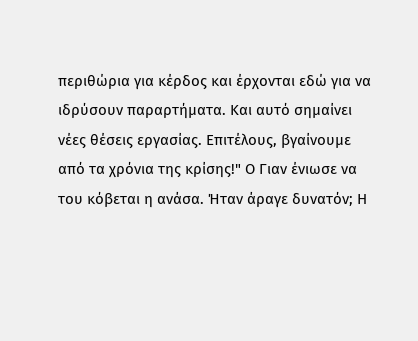περιθώρια για κέρδος και έρχονται εδώ για να ιδρύσουν παραρτήματα. Και αυτό σημαίνει νέες θέσεις εργασίας. Επιτέλους, βγαίνουμε από τα χρόνια της κρίσης!" Ο Γιαν ένιωσε να του κόβεται η ανάσα. Ήταν άραγε δυνατόν; Η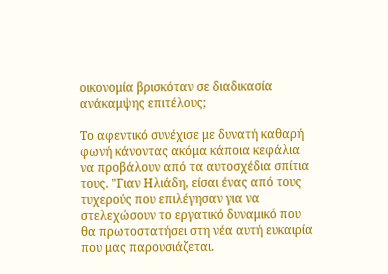οικονομία βρισκόταν σε διαδικασία ανάκαμψης επιτέλους;

Το αφεντικό συνέχισε με δυνατή καθαρή φωνή κάνοντας ακόμα κάποια κεφάλια να προβάλουν από τα αυτοσχέδια σπίτια τους. "Γιαν Ηλιάδη, είσαι ένας από τους τυχερούς που επιλέγησαν για να στελεχώσουν το εργατικό δυναμικό που θα πρωτοστατήσει στη νέα αυτή ευκαιρία που μας παρουσιάζεται.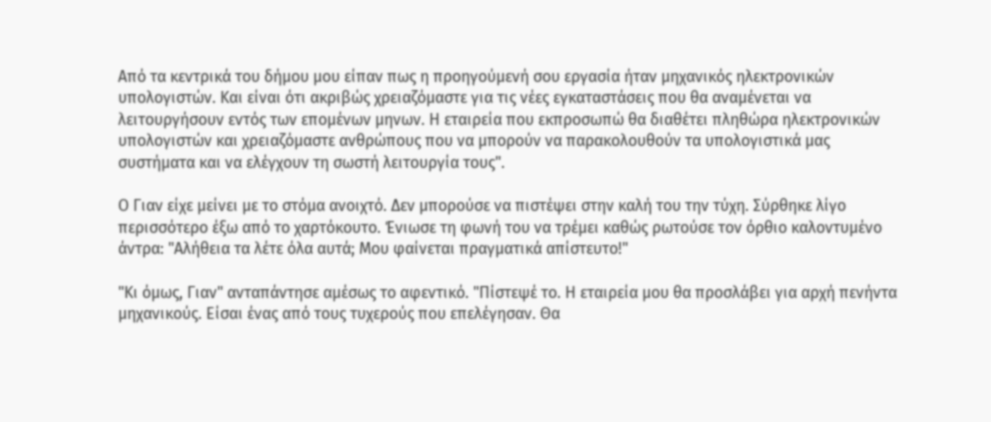Από τα κεντρικά του δήμου μου είπαν πως η προηγούμενή σου εργασία ήταν μηχανικός ηλεκτρονικών υπολογιστών. Και είναι ότι ακριβώς χρειαζόμαστε για τις νέες εγκαταστάσεις που θα αναμένεται να λειτουργήσουν εντός των επομένων μηνων. Η εταιρεία που εκπροσωπώ θα διαθέτει πληθώρα ηλεκτρονικών υπολογιστών και χρειαζόμαστε ανθρώπους που να μπορούν να παρακολουθούν τα υπολογιστικά μας συστήματα και να ελέγχουν τη σωστή λειτουργία τους".

Ο Γιαν είχε μείνει με το στόμα ανοιχτό. Δεν μπορούσε να πιστέψει στην καλή του την τύχη. Σύρθηκε λίγο περισσότερο έξω από το χαρτόκουτο. Ένιωσε τη φωνή του να τρέμει καθώς ρωτούσε τον όρθιο καλοντυμένο άντρα: "Αλήθεια τα λέτε όλα αυτά; Μου φαίνεται πραγματικά απίστευτο!"

"Κι όμως, Γιαν" ανταπάντησε αμέσως το αφεντικό. "Πίστεψέ το. Η εταιρεία μου θα προσλάβει για αρχή πενήντα μηχανικούς. Είσαι ένας από τους τυχερούς που επελέγησαν. Θα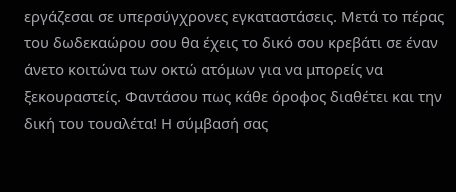εργάζεσαι σε υπερσύγχρονες εγκαταστάσεις. Μετά το πέρας του δωδεκαώρου σου θα έχεις το δικό σου κρεβάτι σε έναν άνετο κοιτώνα των οκτώ ατόμων για να μπορείς να ξεκουραστείς. Φαντάσου πως κάθε όροφος διαθέτει και την δική του τουαλέτα! Η σύμβασή σας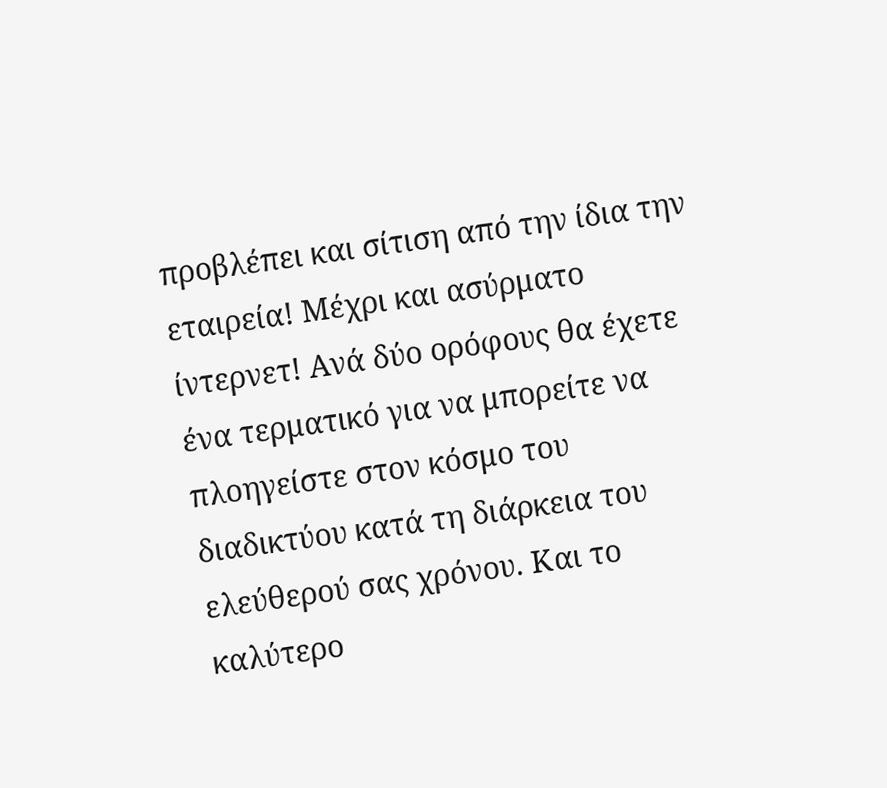προβλέπει και σίτιση από την ίδια την εταιρεία! Μέχρι και ασύρματο ίντερνετ! Ανά δύο ορόφους θα έχετε ένα τερματικό για να μπορείτε να πλοηγείστε στον κόσμο του διαδικτύου κατά τη διάρκεια του ελεύθερού σας χρόνου. Και το καλύτερο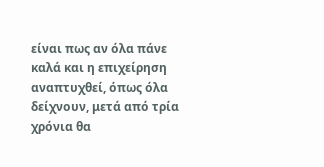είναι πως αν όλα πάνε καλά και η επιχείρηση αναπτυχθεί, όπως όλα δείχνουν, μετά από τρία χρόνια θα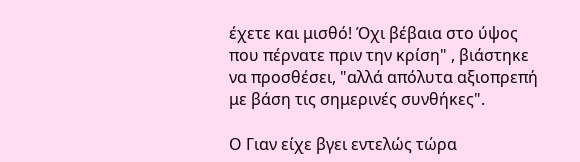έχετε και μισθό! Όχι βέβαια στο ύψος που πέρνατε πριν την κρίση" , βιάστηκε να προσθέσει, "αλλά απόλυτα αξιοπρεπή με βάση τις σημερινές συνθήκες".

Ο Γιαν είχε βγει εντελώς τώρα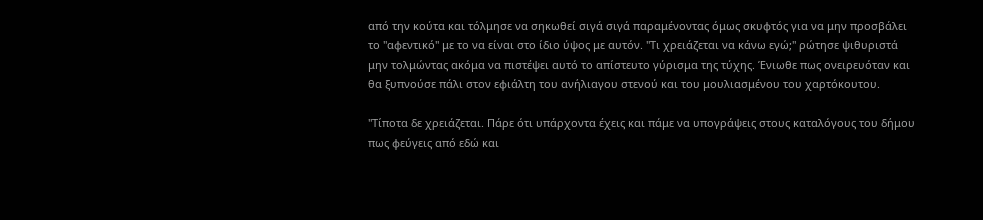από την κούτα και τόλμησε να σηκωθεί σιγά σιγά παραμένοντας όμως σκυφτός για να μην προσβάλει το "αφεντικό" με το να είναι στο ίδιο ύψος με αυτόν. "Τι χρειάζεται να κάνω εγώ;" ρώτησε ψιθυριστά μην τολμώντας ακόμα να πιστέψει αυτό το απίστευτο γύρισμα της τύχης. Ένιωθε πως ονειρευόταν και θα ξυπνούσε πάλι στον εφιάλτη του ανήλιαγου στενού και του μουλιασμένου του χαρτόκουτου.

"Τίποτα δε χρειάζεται. Πάρε ότι υπάρχοντα έχεις και πάμε να υπογράψεις στους καταλόγους του δήμου πως φεύγεις από εδώ και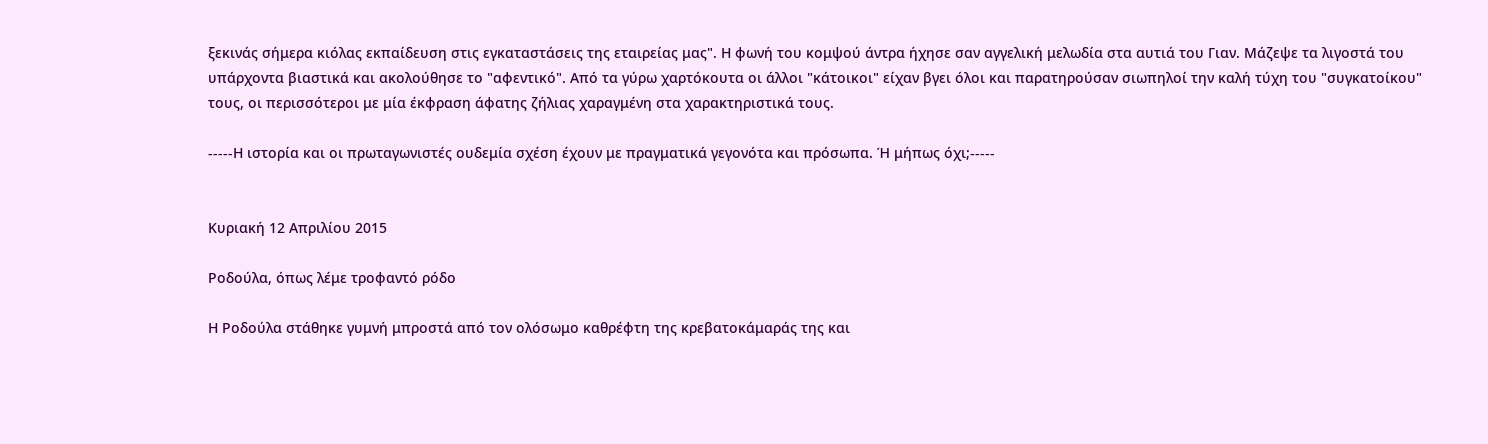ξεκινάς σήμερα κιόλας εκπαίδευση στις εγκαταστάσεις της εταιρείας μας". Η φωνή του κομψού άντρα ήχησε σαν αγγελική μελωδία στα αυτιά του Γιαν. Μάζεψε τα λιγοστά του υπάρχοντα βιαστικά και ακολούθησε το "αφεντικό". Από τα γύρω χαρτόκουτα οι άλλοι "κάτοικοι" είχαν βγει όλοι και παρατηρούσαν σιωπηλοί την καλή τύχη του "συγκατοίκου" τους, οι περισσότεροι με μία έκφραση άφατης ζήλιας χαραγμένη στα χαρακτηριστικά τους.

-----Η ιστορία και οι πρωταγωνιστές ουδεμία σχέση έχουν με πραγματικά γεγονότα και πρόσωπα. Ή μήπως όχι;-----


Κυριακή 12 Απριλίου 2015

Ροδούλα, όπως λέμε τροφαντό ρόδο

Η Ροδούλα στάθηκε γυμνή μπροστά από τον ολόσωμο καθρέφτη της κρεβατοκάμαράς της και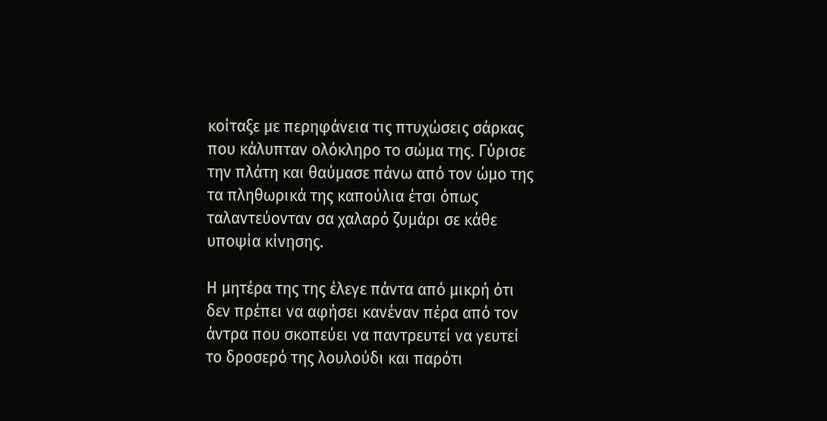κοίταξε με περηφάνεια τις πτυχώσεις σάρκας που κάλυπταν ολόκληρο το σώμα της. Γύρισε την πλάτη και θαύμασε πάνω από τον ώμο της τα πληθωρικά της καπούλια έτσι όπως ταλαντεύονταν σα χαλαρό ζυμάρι σε κάθε υποψία κίνησης.

Η μητέρα της της έλεγε πάντα από μικρή ότι δεν πρέπει να αφήσει κανέναν πέρα από τον άντρα που σκοπεύει να παντρευτεί να γευτεί το δροσερό της λουλούδι και παρότι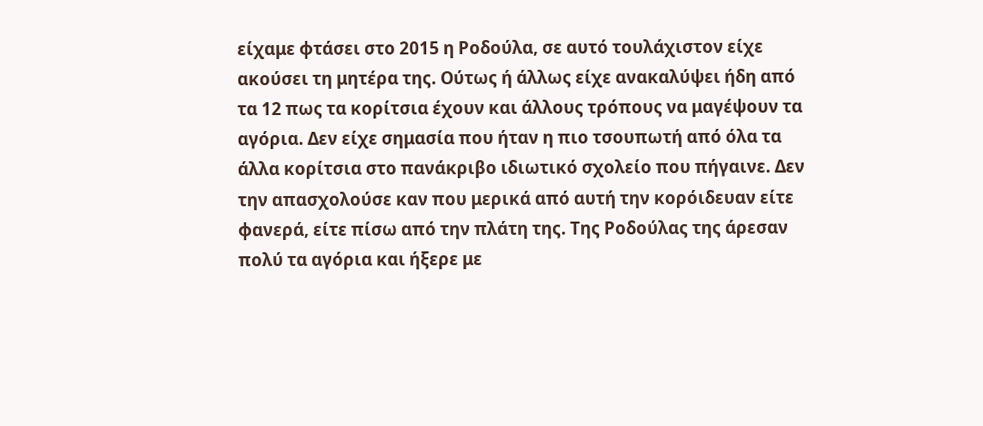είχαμε φτάσει στο 2015 η Ροδούλα, σε αυτό τουλάχιστον είχε ακούσει τη μητέρα της. Ούτως ή άλλως είχε ανακαλύψει ήδη από τα 12 πως τα κορίτσια έχουν και άλλους τρόπους να μαγέψουν τα αγόρια. Δεν είχε σημασία που ήταν η πιο τσουπωτή από όλα τα άλλα κορίτσια στο πανάκριβο ιδιωτικό σχολείο που πήγαινε. Δεν την απασχολούσε καν που μερικά από αυτή την κορόιδευαν είτε φανερά, είτε πίσω από την πλάτη της. Της Ροδούλας της άρεσαν πολύ τα αγόρια και ήξερε με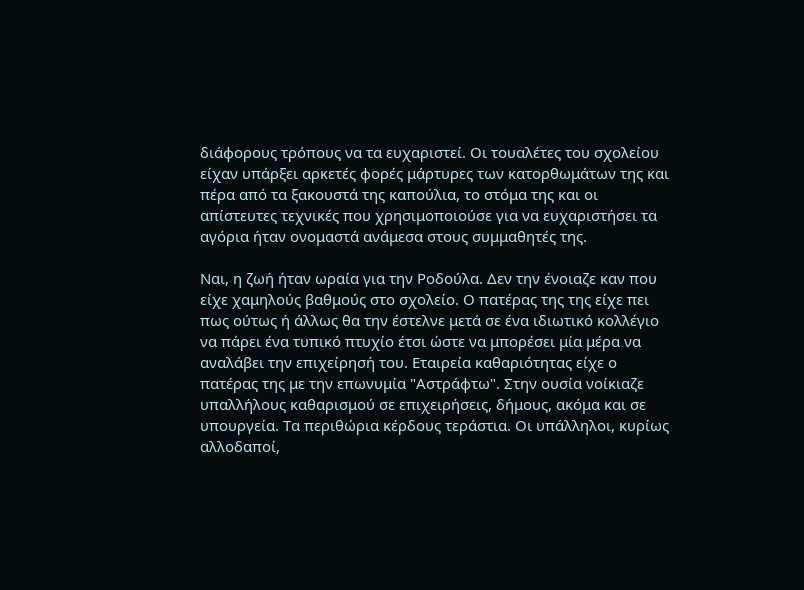διάφορους τρόπους να τα ευχαριστεί. Οι τουαλέτες του σχολείου είχαν υπάρξει αρκετές φορές μάρτυρες των κατορθωμάτων της και πέρα από τα ξακουστά της καπούλια, το στόμα της και οι απίστευτες τεχνικές που χρησιμοποιούσε για να ευχαριστήσει τα αγόρια ήταν ονομαστά ανάμεσα στους συμμαθητές της.

Ναι, η ζωή ήταν ωραία για την Ροδούλα. Δεν την ένοιαζε καν που είχε χαμηλούς βαθμούς στο σχολείο. Ο πατέρας της της είχε πει πως ούτως ή άλλως θα την έστελνε μετά σε ένα ιδιωτικό κολλέγιο να πάρει ένα τυπικό πτυχίο έτσι ώστε να μπορέσει μία μέρα να αναλάβει την επιχείρησή του. Εταιρεία καθαριότητας είχε ο πατέρας της με την επωνυμία "Αστράφτω". Στην ουσία νοίκιαζε υπαλλήλους καθαρισμού σε επιχειρήσεις, δήμους, ακόμα και σε υπουργεία. Τα περιθώρια κέρδους τεράστια. Οι υπάλληλοι, κυρίως αλλοδαποί,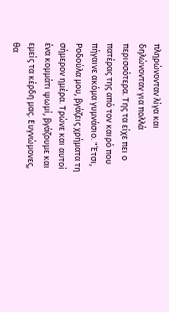πληρώνονταν λίγα και δηλώνονταν για πολλά περισσότερα. Της τα είχε πει ο πατέρας της από τον καιρό που πήγαινε ακόμα γυμνάσιο. "Έτσι, Ροδούλα μου, βγάζεις χρήματα τη σήμερον ημέρα. Τρώνε και αυτοί ένα κομμάτι ψωμί, βγάζουμε και εμείς τα κέρδη μας. Ευγνώμονες, θα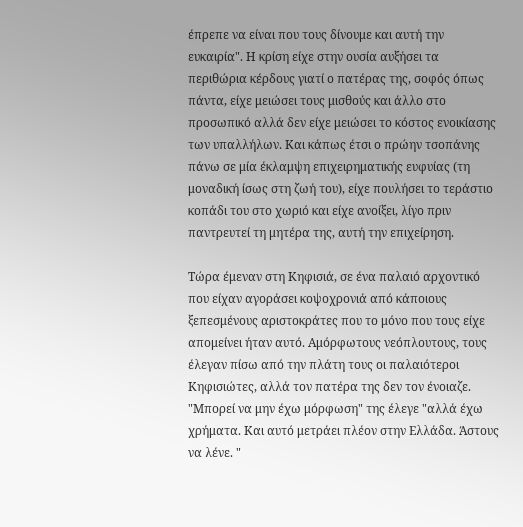έπρεπε να είναι που τους δίνουμε και αυτή την ευκαιρία". Η κρίση είχε στην ουσία αυξήσει τα περιθώρια κέρδους γιατί ο πατέρας της, σοφός όπως πάντα, είχε μειώσει τους μισθούς και άλλο στο προσωπικό αλλά δεν είχε μειώσει το κόστος ενοικίασης των υπαλλήλων. Και κάπως έτσι ο πρώην τσοπάνης πάνω σε μία έκλαμψη επιχειρηματικής ευφυίας (τη μοναδική ίσως στη ζωή του), είχε πουλήσει το τεράστιο κοπάδι του στο χωριό και είχε ανοίξει, λίγο πριν παντρευτεί τη μητέρα της, αυτή την επιχείρηση.

Τώρα έμεναν στη Κηφισιά, σε ένα παλαιό αρχοντικό που είχαν αγοράσει κοψοχρονιά από κάποιους ξεπεσμένους αριστοκράτες που το μόνο που τους είχε απομείνει ήταν αυτό. Αμόρφωτους νεόπλουτους, τους έλεγαν πίσω από την πλάτη τους οι παλαιότεροι Κηφισιώτες, αλλά τον πατέρα της δεν τον ένοιαζε. "Μπορεί να μην έχω μόρφωση" της έλεγε "αλλά έχω χρήματα. Και αυτό μετράει πλέον στην Ελλάδα. Άστους να λένε. "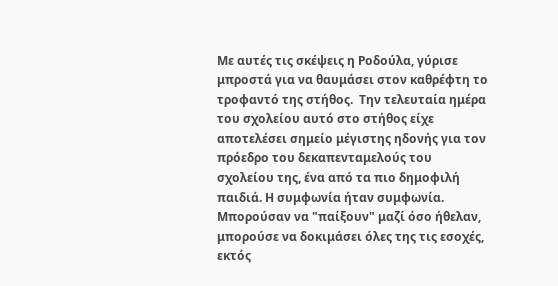Mε αυτές τις σκέψεις η Ροδούλα, γύρισε μπροστά για να θαυμάσει στον καθρέφτη το τροφαντό της στήθος.  Την τελευταία ημέρα του σχολείου αυτό στο στήθος είχε αποτελέσει σημείο μέγιστης ηδονής για τον πρόεδρο του δεκαπενταμελούς του σχολείου της, ένα από τα πιο δημοφιλή παιδιά. Η συμφωνία ήταν συμφωνία. Μπορούσαν να "παίξουν" μαζί όσο ήθελαν, μπορούσε να δοκιμάσει όλες της τις εσοχές, εκτός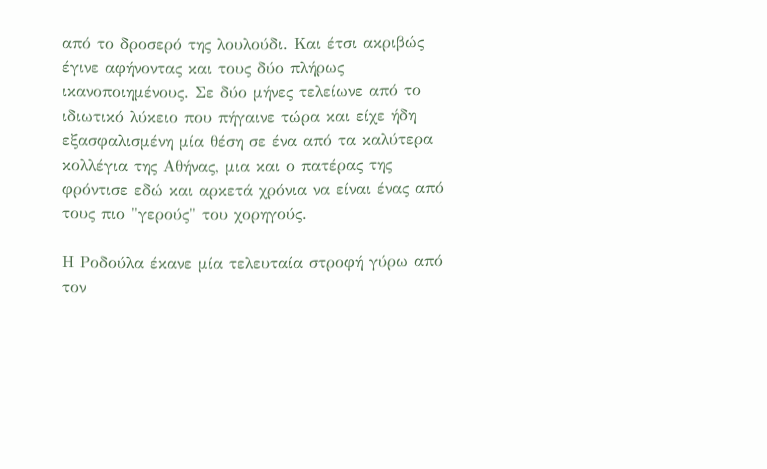από το δροσερό της λουλούδι. Και έτσι ακριβώς έγινε αφήνοντας και τους δύο πλήρως ικανοποιημένους. Σε δύο μήνες τελείωνε από το ιδιωτικό λύκειο που πήγαινε τώρα και είχε ήδη εξασφαλισμένη μία θέση σε ένα από τα καλύτερα κολλέγια της Αθήνας, μια και ο πατέρας της φρόντισε εδώ και αρκετά χρόνια να είναι ένας από τους πιο "γερούς" του χορηγούς.

Η Ροδούλα έκανε μία τελευταία στροφή γύρω από τον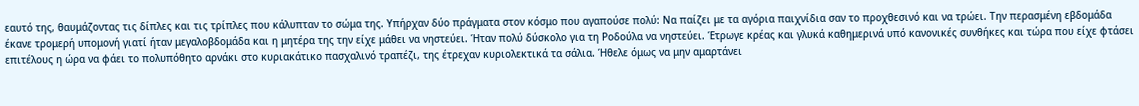εαυτό της, θαυμάζοντας τις δίπλες και τις τρίπλες που κάλυπταν το σώμα της. Υπήρχαν δύο πράγματα στον κόσμο που αγαπούσε πολύ: Να παίζει με τα αγόρια παιχνίδια σαν το προχθεσινό και να τρώει. Την περασμένη εβδομάδα έκανε τρομερή υπομονή γιατί ήταν μεγαλοβδομάδα και η μητέρα της την είχε μάθει να νηστεύει. Ήταν πολύ δύσκολο για τη Ροδούλα να νηστεύει. Έτρωγε κρέας και γλυκά καθημερινά υπό κανονικές συνθήκες και τώρα που είχε φτάσει επιτέλους η ώρα να φάει το πολυπόθητο αρνάκι στο κυριακάτικο πασχαλινό τραπέζι, της έτρεχαν κυριολεκτικά τα σάλια. Ήθελε όμως να μην αμαρτάνει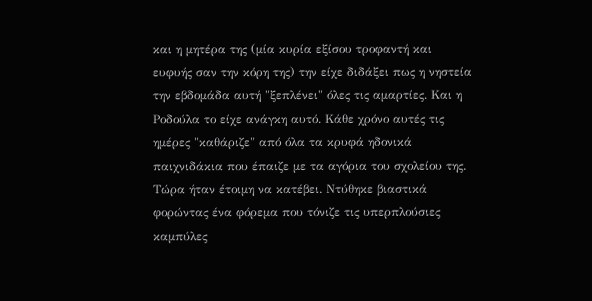και η μητέρα της (μία κυρία εξίσου τροφαντή και ευφυής σαν την κόρη της) την είχε διδάξει πως η νηστεία την εβδομάδα αυτή "ξεπλένει" όλες τις αμαρτίες. Και η Ροδούλα το είχε ανάγκη αυτό. Κάθε χρόνο αυτές τις ημέρες "καθάριζε" από όλα τα κρυφά ηδονικά παιχνιδάκια που έπαιζε με τα αγόρια του σχολείου της. Τώρα ήταν έτοιμη να κατέβει. Ντύθηκε βιαστικά φορώντας ένα φόρεμα που τόνιζε τις υπερπλούσιες καμπύλες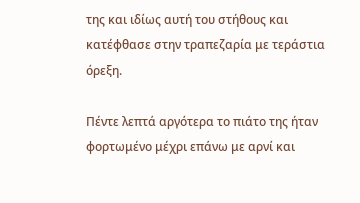της και ιδίως αυτή του στήθους και κατέφθασε στην τραπεζαρία με τεράστια όρεξη.

Πέντε λεπτά αργότερα το πιάτο της ήταν φορτωμένο μέχρι επάνω με αρνί και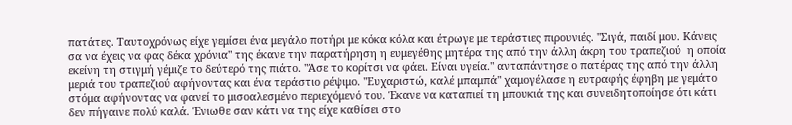πατάτες. Ταυτοχρόνως είχε γεμίσει ένα μεγάλο ποτήρι με κόκα κόλα και έτρωγε με τεράστιες πιρουνιές. "Σιγά, παιδί μου. Κάνεις σα να έχεις να φας δέκα χρόνια" της έκανε την παρατήρηση η ευμεγέθης μητέρα της από την άλλη άκρη του τραπεζιού  η οποία εκείνη τη στιγμή γέμιζε το δεύτερό της πιάτο. "Άσε το κορίτσι να φάει. Είναι υγεία." ανταπάντησε ο πατέρας της από την άλλη μεριά του τραπεζιού αφήνοντας και ένα τεράστιο ρέψιμο. "Ευχαριστώ, καλέ μπαμπά" χαμογέλασε η ευτραφής έφηβη με γεμάτο στόμα αφήνοντας να φανεί το μισοαλεσμένο περιεχόμενό του. Έκανε να καταπιεί τη μπουκιά της και συνειδητοποίησε ότι κάτι δεν πήγαινε πολύ καλά. Ένιωθε σαν κάτι να της είχε καθίσει στο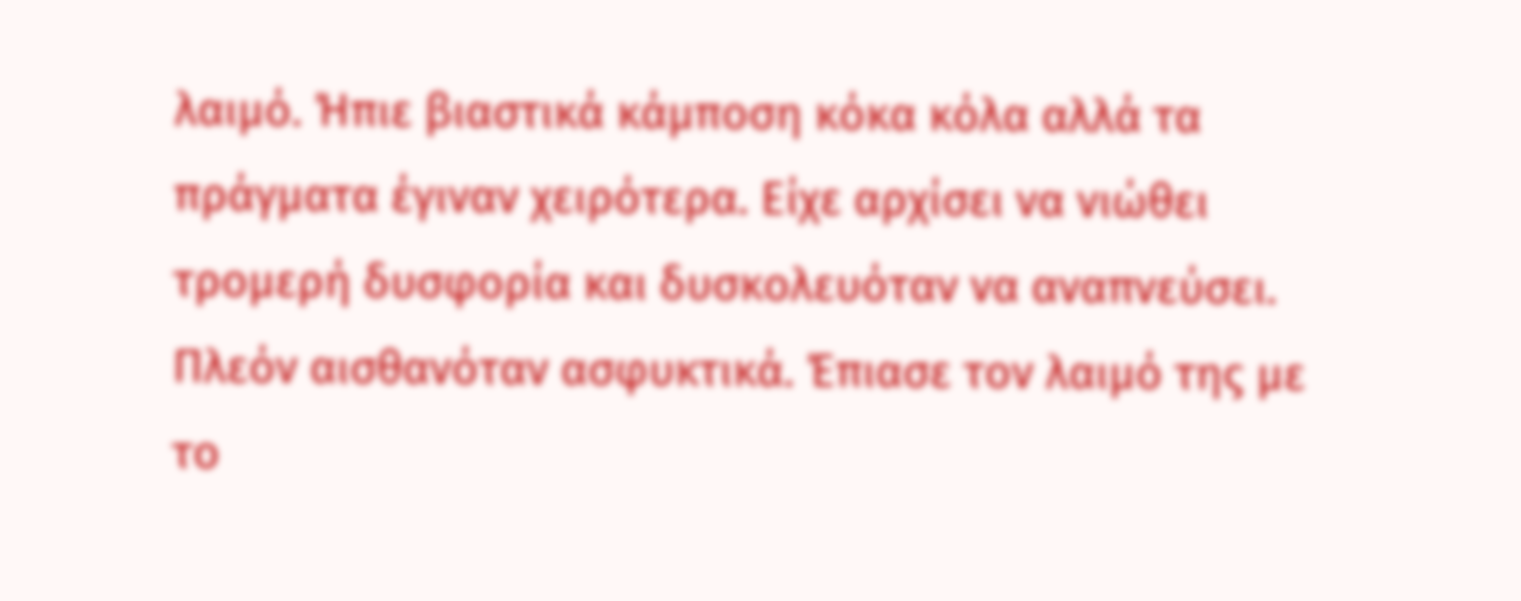λαιμό. Ήπιε βιαστικά κάμποση κόκα κόλα αλλά τα πράγματα έγιναν χειρότερα. Είχε αρχίσει να νιώθει τρομερή δυσφορία και δυσκολευόταν να αναπνεύσει. Πλεόν αισθανόταν ασφυκτικά. Έπιασε τον λαιμό της με το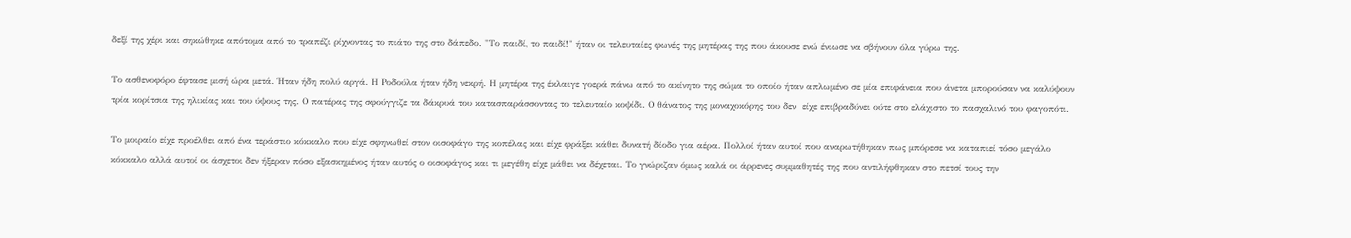δεξί της χέρι και σηκώθηκε απότομα από το τραπέζι ρίχνοντας το πιάτο της στο δάπεδο. "Το παιδί, το παιδί!" ήταν οι τελευταίες φωνές της μητέρας της που άκουσε ενώ ένιωσε να σβήνουν όλα γύρω της.

Το ασθενοφόρο έφτασε μισή ώρα μετά. Ήταν ήδη πολύ αργά. Η Ροδούλα ήταν ήδη νεκρή. Η μητέρα της έκλαιγε γοερά πάνω από το ακίνητο της σώμα το οποίο ήταν απλωμένο σε μία επιφάνεια που άνετα μπορούσαν να καλύψουν τρία κορίτσια της ηλικίας και του ύψους της. Ο πατέρας της σφούγγιζε τα δάκρυά του κατασπαράσσοντας το τελευταίο κοψίδι. Ο θάνατος της μοναχοκόρης του δεν  είχε επιβραδύνει ούτε στο ελάχιστο το πασχαλινό του φαγοπότι.

Το μοιραίο είχε προέλθει από ένα τεράστιο κόκκαλο που είχε σφηνωθεί στον οισοφάγο της κοπέλας και είχε φράξει κάθει δυνατή δίοδο για αέρα. Πολλοί ήταν αυτοί που αναρωτήθηκαν πως μπόρεσε να καταπιεί τόσο μεγάλο κόκκαλο αλλά αυτοί οι άσχετοι δεν ήξεραν πόσο εξασκημένος ήταν αυτός ο οισοφάγος και τι μεγέθη είχε μάθει να δέχεται. Το γνώριζαν όμως καλά οι άρρενες συμμαθητές της που αντιλήφθηκαν στο πετσί τους την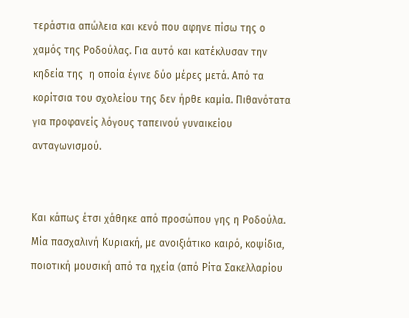τεράστια απώλεια και κενό που αφηνε πίσω της ο χαμός της Ροδούλας. Για αυτό και κατέκλυσαν την κηδεία της  η οποία έγινε δύο μέρες μετά. Από τα κορίτσια του σχολείου της δεν ήρθε καμία. Πιθανότατα για προφανείς λόγους ταπεινού γυναικείου ανταγωνισμού.


Και κάπως έτσι χάθηκε από προσώπου γης η Ροδούλα. Μία πασχαλινή Κυριακή, με ανοιξιάτικο καιρό, κοψίδια, ποιοτική μουσική από τα ηχεία (από Ρίτα Σακελλαρίου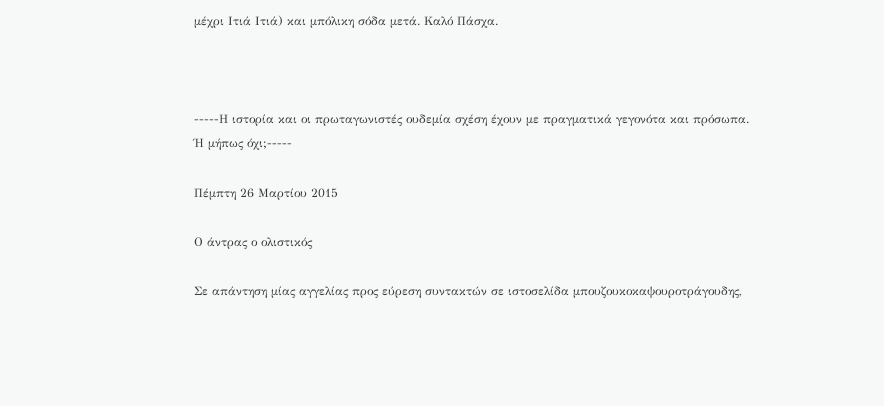μέχρι Ιτιά Ιτιά) και μπόλικη σόδα μετά. Καλό Πάσχα.



-----Η ιστορία και οι πρωταγωνιστές ουδεμία σχέση έχουν με πραγματικά γεγονότα και πρόσωπα. Ή μήπως όχι;-----

Πέμπτη 26 Μαρτίου 2015

Ο άντρας ο ολιστικός

Σε απάντηση μίας αγγελίας προς εύρεση συντακτών σε ιστοσελίδα μπουζουκοκαψουροτράγουδης,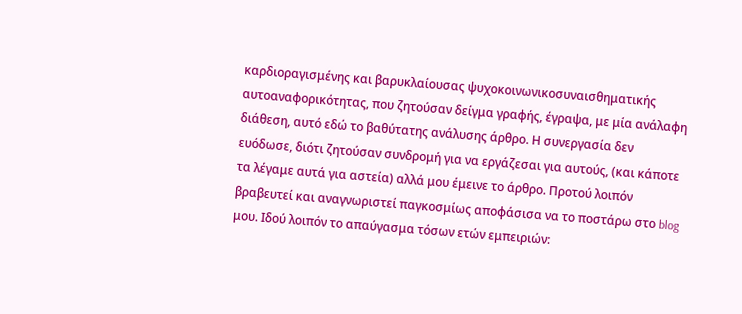καρδιοραγισμένης και βαρυκλαίουσας ψυχοκοινωνικοσυναισθηματικής αυτοαναφορικότητας, που ζητούσαν δείγμα γραφής, έγραψα, με μία ανάλαφη διάθεση, αυτό εδώ το βαθύτατης ανάλυσης άρθρο. Η συνεργασία δεν ευόδωσε, διότι ζητούσαν συνδρομή για να εργάζεσαι για αυτούς, (και κάποτε τα λέγαμε αυτά για αστεία) αλλά μου έμεινε το άρθρο. Προτού λοιπόν βραβευτεί και αναγνωριστεί παγκοσμίως αποφάσισα να το ποστάρω στο blog μου. Ιδού λοιπόν το απαύγασμα τόσων ετών εμπειριών: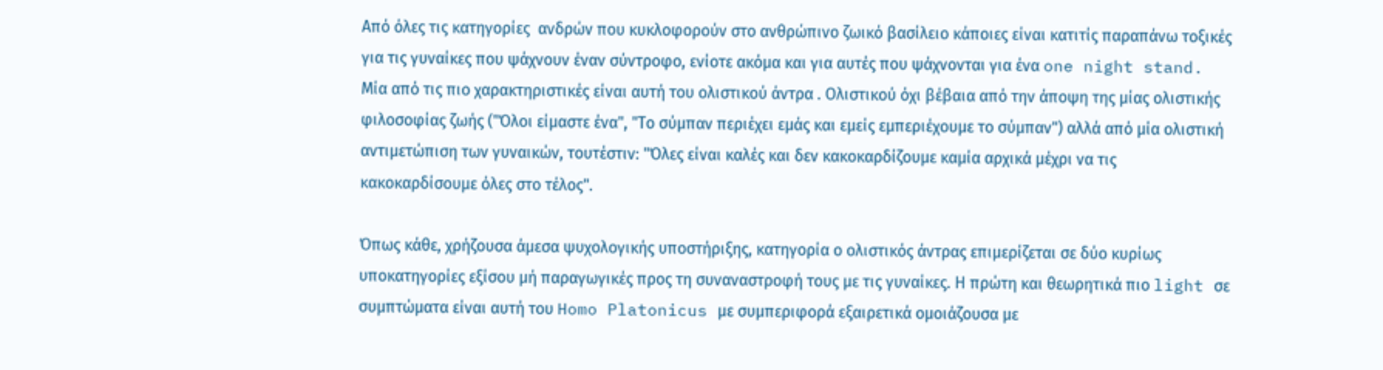Από όλες τις κατηγορίες  ανδρών που κυκλοφορούν στο ανθρώπινο ζωικό βασίλειο κάποιες είναι κατιτίς παραπάνω τοξικές για τις γυναίκες που ψάχνουν έναν σύντροφο, ενίοτε ακόμα και για αυτές που ψάχνονται για ένα one night stand. Μία από τις πιο χαρακτηριστικές είναι αυτή του ολιστικού άντρα . Ολιστικού όχι βέβαια από την άποψη της μίας ολιστικής φιλοσοφίας ζωής ("Όλοι είμαστε ένα", "Το σύμπαν περιέχει εμάς και εμείς εμπεριέχουμε το σύμπαν") αλλά από μία ολιστική αντιμετώπιση των γυναικών, τουτέστιν: "Όλες είναι καλές και δεν κακοκαρδίζουμε καμία αρχικά μέχρι να τις κακοκαρδίσουμε όλες στο τέλος".

Όπως κάθε, χρήζουσα άμεσα ψυχολογικής υποστήριξης, κατηγορία ο ολιστικός άντρας επιμερίζεται σε δύο κυρίως υποκατηγορίες εξίσου μή παραγωγικές προς τη συναναστροφή τους με τις γυναίκες. Η πρώτη και θεωρητικά πιο light σε συμπτώματα είναι αυτή του Homo Platonicus με συμπεριφορά εξαιρετικά ομοιάζουσα με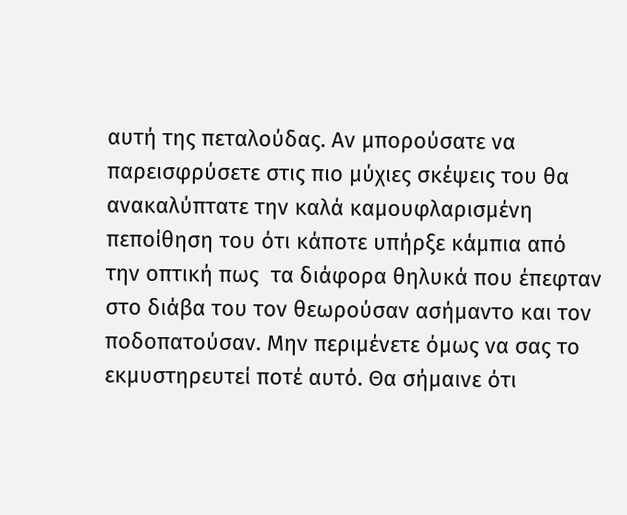αυτή της πεταλούδας. Αν μπορούσατε να παρεισφρύσετε στις πιο μύχιες σκέψεις του θα ανακαλύπτατε την καλά καμουφλαρισμένη πεποίθηση του ότι κάποτε υπήρξε κάμπια από την οπτική πως  τα διάφορα θηλυκά που έπεφταν στο διάβα του τον θεωρούσαν ασήμαντο και τον ποδοπατούσαν. Μην περιμένετε όμως να σας το εκμυστηρευτεί ποτέ αυτό. Θα σήμαινε ότι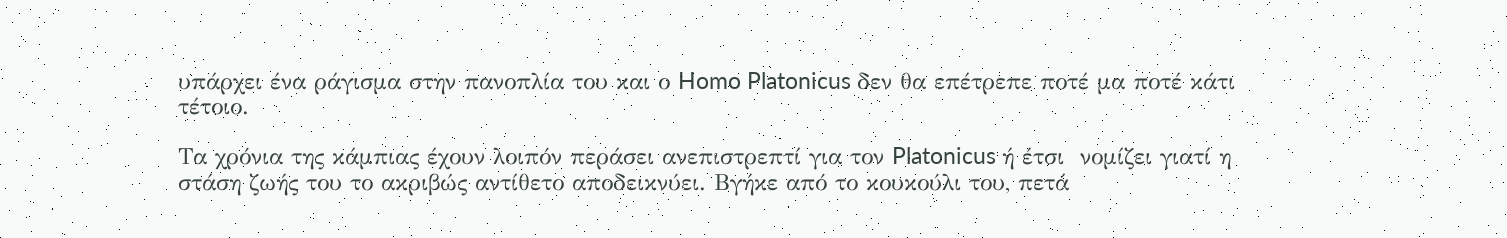υπάρχει ένα ράγισμα στην πανοπλία του και ο Homo Platonicus δεν θα επέτρεπε ποτέ μα ποτέ κάτι τέτοιο.

Τα χρόνια της κάμπιας έχουν λοιπόν περάσει ανεπιστρεπτί για τον Platonicus ή έτσι  νομίζει γιατί η στάση ζωής του το ακριβώς αντίθετο αποδεικνύει. Βγήκε από το κουκούλι του, πετά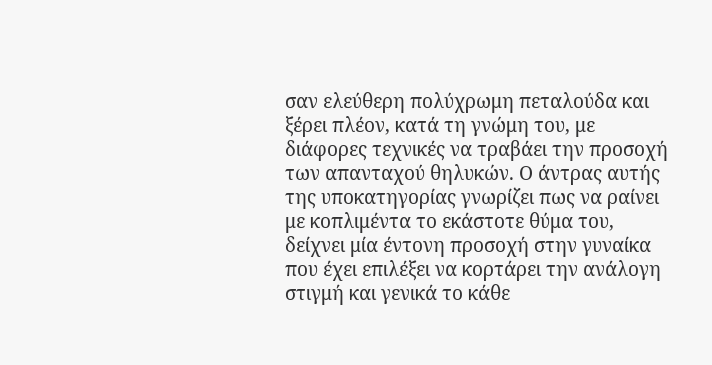σαν ελεύθερη πολύχρωμη πεταλούδα και ξέρει πλέον, κατά τη γνώμη του, με διάφορες τεχνικές να τραβάει την προσοχή των απανταχού θηλυκών. Ο άντρας αυτής της υποκατηγορίας γνωρίζει πως να ραίνει με κοπλιμέντα το εκάστοτε θύμα του, δείχνει μία έντονη προσοχή στην γυναίκα που έχει επιλέξει να κορτάρει την ανάλογη στιγμή και γενικά το κάθε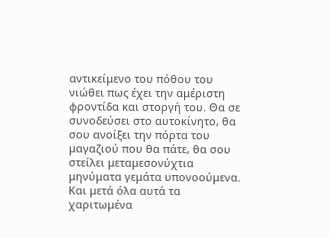αντικείμενο του πόθου του νιώθει πως έχει την αμέριστη φροντίδα και στοργή του. Θα σε συνοδεύσει στο αυτοκίνητο, θα σου ανοίξει την πόρτα του μαγαζιού που θα πάτε, θα σου στείλει μεταμεσονύχτια μηνύματα γεμάτα υπονοούμενα. Και μετά όλα αυτά τα χαριτωμένα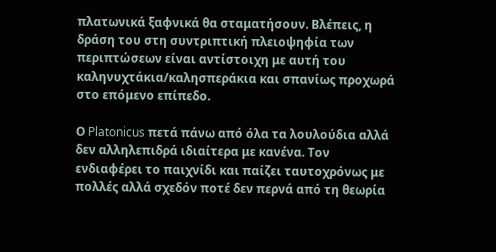πλατωνικά ξαφνικά θα σταματήσουν. Βλέπεις, η δράση του στη συντριπτική πλειοψηφία των περιπτώσεων είναι αντίστοιχη με αυτή του καληνυχτάκια/καλησπεράκια και σπανίως προχωρά στο επόμενο επίπεδο.

Ο Platonicus πετά πάνω από όλα τα λουλούδια αλλά δεν αλληλεπιδρά ιδιαίτερα με κανένα. Τον ενδιαφέρει το παιχνίδι και παίζει ταυτοχρόνως με πολλές αλλά σχεδόν ποτέ δεν περνά από τη θεωρία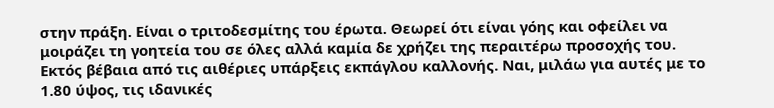στην πράξη. Είναι ο τριτοδεσμίτης του έρωτα. Θεωρεί ότι είναι γόης και οφείλει να μοιράζει τη γοητεία του σε όλες αλλά καμία δε χρήζει της περαιτέρω προσοχής του. Εκτός βέβαια από τις αιθέριες υπάρξεις εκπάγλου καλλονής. Ναι, μιλάω για αυτές με το 1.80 ύψος, τις ιδανικές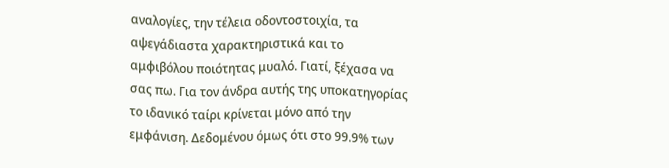αναλογίες, την τέλεια οδοντοστοιχία, τα αψεγάδιαστα χαρακτηριστικά και το αμφιβόλου ποιότητας μυαλό. Γιατί, ξέχασα να σας πω. Για τον άνδρα αυτής της υποκατηγορίας το ιδανικό ταίρι κρίνεται μόνο από την εμφάνιση. Δεδομένου όμως ότι στο 99.9% των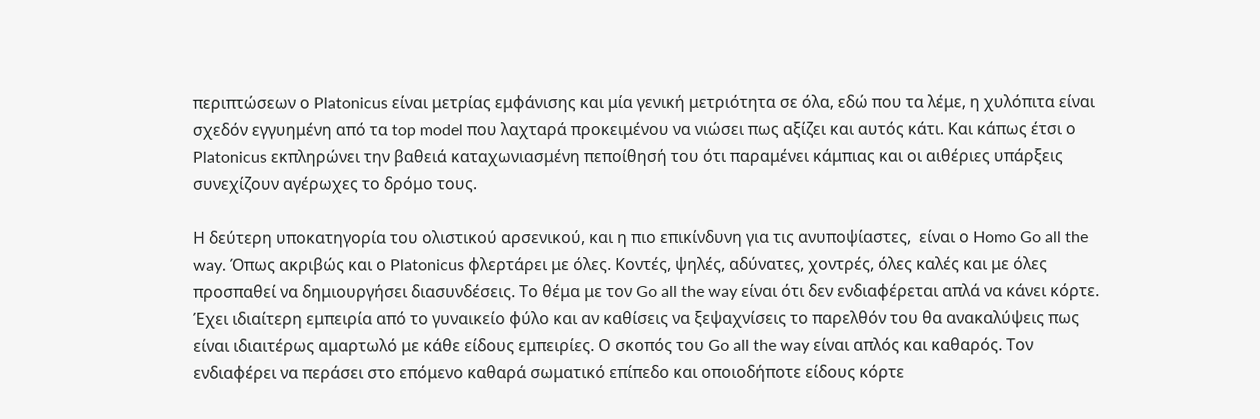περιπτώσεων ο Platonicus είναι μετρίας εμφάνισης και μία γενική μετριότητα σε όλα, εδώ που τα λέμε, η χυλόπιτα είναι σχεδόν εγγυημένη από τα top model που λαχταρά προκειμένου να νιώσει πως αξίζει και αυτός κάτι. Και κάπως έτσι ο Platonicus εκπληρώνει την βαθειά καταχωνιασμένη πεποίθησή του ότι παραμένει κάμπιας και οι αιθέριες υπάρξεις συνεχίζουν αγέρωχες το δρόμο τους.

Η δεύτερη υποκατηγορία του ολιστικού αρσενικού, και η πιο επικίνδυνη για τις ανυποψίαστες,  είναι ο Homo Go all the way. Όπως ακριβώς και ο Platonicus φλερτάρει με όλες. Κοντές, ψηλές, αδύνατες, χοντρές, όλες καλές και με όλες προσπαθεί να δημιουργήσει διασυνδέσεις. Το θέμα με τον Go all the way είναι ότι δεν ενδιαφέρεται απλά να κάνει κόρτε. Έχει ιδιαίτερη εμπειρία από το γυναικείο φύλο και αν καθίσεις να ξεψαχνίσεις το παρελθόν του θα ανακαλύψεις πως είναι ιδιαιτέρως αμαρτωλό με κάθε είδους εμπειρίες. Ο σκοπός του Go all the way είναι απλός και καθαρός. Τον ενδιαφέρει να περάσει στο επόμενο καθαρά σωματικό επίπεδο και οποιοδήποτε είδους κόρτε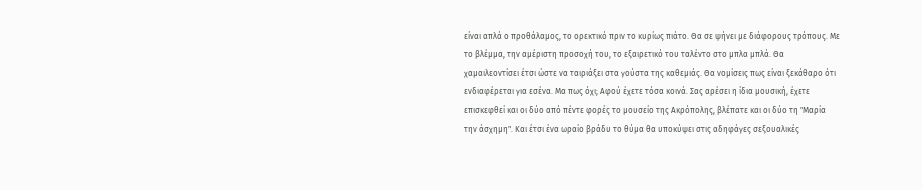είναι απλά ο προθάλαμος, το ορεκτικό πριν το κυρίως πιάτο. Θα σε ψήνει με διάφορους τρόπους. Με το βλέμμα, την αμέριστη προσοχή του, το εξαιρετικό του ταλέντο στο μπλα μπλά. Θα χαμαιλεοντίσει έτσι ώστε να ταιριάξει στα γούστα της καθεμιάς. Θα νομίσεις πως είναι ξεκάθαρο ότι ενδιαφέρεται για εσένα. Μα πως όχι; Αφού έχετε τόσα κοινά. Σας αρέσει η ίδια μουσική, έχετε επισκεφθεί και οι δύο από πέντε φορές το μουσείο της Ακρόπολης, βλέπατε και οι δύο τη "Μαρία την άσχημη". Και έτσι ένα ωραίο βράδυ το θύμα θα υποκύψει στις αδηφάγες σεξουαλικές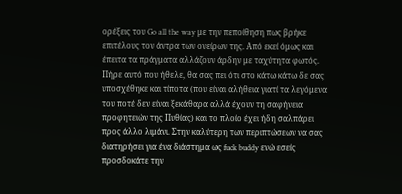ορέξεις του Go all the way με την πεποίθηση πως βρήκε επιτέλους τον άντρα των ονείρων της. Από εκεί όμως και έπειτα τα πράγματα αλλάζουν άρδην με ταχύτητα φωτός. Πήρε αυτό που ήθελε, θα σας πει ότι στο κάτω κάτω δε σας υποσχέθηκε και τίποτα (που είναι αλήθεια γιατί τα λεγόμενα του ποτέ δεν είναι ξεκάθαρα αλλά έχουν τη σαφήνεια προφητειών της Πυθίας) και το πλοίο έχει ήδη σαλπάρει προς άλλο λιμάνι. Στην καλύτερη των περιπτώσεων να σας διατηρήσει για ένα διάστημα ως fuck buddy ενώ εσείς προσδοκάτε την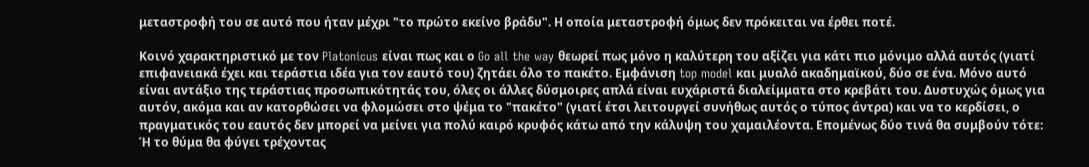μεταστροφή του σε αυτό που ήταν μέχρι "το πρώτο εκείνο βράδυ". Η οποία μεταστροφή όμως δεν πρόκειται να έρθει ποτέ.

Κοινό χαρακτηριστικό με τον Platonicus είναι πως και ο Go all the way θεωρεί πως μόνο η καλύτερη του αξίζει για κάτι πιο μόνιμο αλλά αυτός (γιατί επιφανειακά έχει και τεράστια ιδέα για τον εαυτό του) ζητάει όλο το πακέτο. Εμφάνιση top model και μυαλό ακαδημαϊκού, δύο σε ένα. Μόνο αυτό είναι αντάξιο της τεράστιας προσωπικότητάς του, όλες οι άλλες δύσμοιρες απλά είναι ευχάριστά διαλείμματα στο κρεβάτι του. Δυστυχώς όμως για αυτόν, ακόμα και αν κατορθώσει να φλομώσει στο ψέμα το "πακέτο" (γιατί έτσι λειτουργεί συνήθως αυτός ο τύπος άντρα) και να το κερδίσει, ο πραγματικός του εαυτός δεν μπορεί να μείνει για πολύ καιρό κρυφός κάτω από την κάλυψη του χαμαιλέοντα. Επομένως δύο τινά θα συμβούν τότε: Ή το θύμα θα φύγει τρέχοντας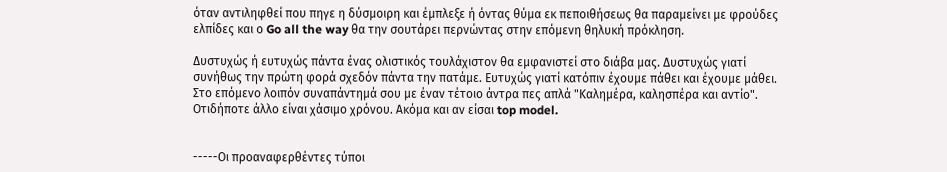όταν αντιληφθεί που πηγε η δύσμοιρη και έμπλεξε ή όντας θύμα εκ πεποιθήσεως θα παραμείνει με φρούδες ελπίδες και ο Go all the way θα την σουτάρει περνώντας στην επόμενη θηλυκή πρόκληση.

Δυστυχώς ή ευτυχώς πάντα ένας ολιστικός τουλάχιστον θα εμφανιστεί στο διάβα μας. Δυστυχώς γιατί συνήθως την πρώτη φορά σχεδόν πάντα την πατάμε. Ευτυχώς γιατί κατόπιν έχουμε πάθει και έχουμε μάθει. Στο επόμενο λοιπόν συναπάντημά σου με έναν τέτοιο άντρα πες απλά "Καλημέρα, καλησπέρα και αντίο". Οτιδήποτε άλλο είναι χάσιμο χρόνου. Ακόμα και αν είσαι top model.


-----Οι προαναφερθέντες τύποι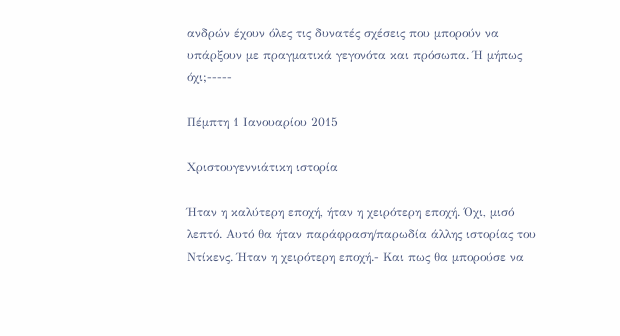ανδρών έχουν όλες τις δυνατές σχέσεις που μπορούν να υπάρξουν με πραγματικά γεγονότα και πρόσωπα. Ή μήπως όχι;-----

Πέμπτη 1 Ιανουαρίου 2015

Χριστουγεννιάτικη ιστορία

Ήταν η καλύτερη εποχή, ήταν η χειρότερη εποχή. Όχι, μισό λεπτό. Αυτό θα ήταν παράφραση/παρωδία άλλης ιστορίας του Ντίκενς. Ήταν η χειρότερη εποχή.- Και πως θα μπορούσε να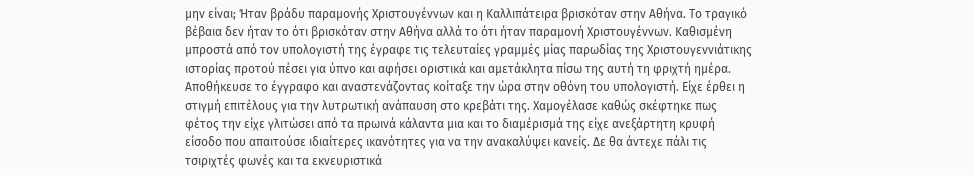μην είναι; Ήταν βράδυ παραμονής Χριστουγέννων και η Καλλιπάτειρα βρισκόταν στην Αθήνα. Το τραγικό βέβαια δεν ήταν το ότι βρισκόταν στην Αθήνα αλλά το ότι ήταν παραμονή Χριστουγέννων. Καθισμένη μπροστά από τον υπολογιστή της έγραφε τις τελευταίες γραμμές μίας παρωδίας της Χριστουγεννιάτικης ιστορίας προτού πέσει για ύπνο και αφήσει οριστικά και αμετάκλητα πίσω της αυτή τη φριχτή ημέρα. Αποθήκευσε το έγγραφο και αναστενάζοντας κοίταξε την ώρα στην οθόνη του υπολογιστή. Είχε έρθει η στιγμή επιτέλους για την λυτρωτική ανάπαυση στο κρεβάτι της. Χαμογέλασε καθώς σκέφτηκε πως φέτος την είχε γλιτώσει από τα πρωινά κάλαντα μια και το διαμέρισμά της είχε ανεξάρτητη κρυφή είσοδο που απαιτούσε ιδιαίτερες ικανότητες για να την ανακαλύψει κανείς. Δε θα άντεχε πάλι τις τσιριχτές φωνές και τα εκνευριστικά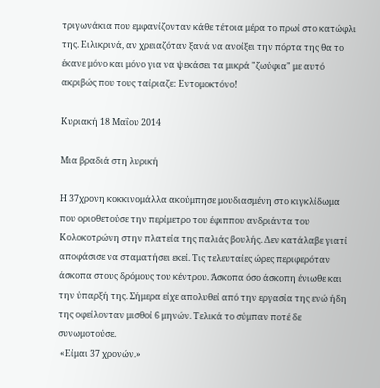τριγωνάκια που εμφανίζονταν κάθε τέτοια μέρα το πρωί στο κατώφλι της. Ειλικρινά, αν χρειαζόταν ξανά να ανοίξει την πόρτα της θα το έκανε μόνο και μόνο για να ψεκάσει τα μικρά "ζωύφια" με αυτό ακριβώς που τους ταίριαζε: Εντομοκτόνο!

Κυριακή 18 Μαΐου 2014

Μια βραδιά στη λυρική

Η 37χρονη κοκκινομάλλα ακούμπησε μουδιασμένη στο κιγκλίδωμα που οριοθετούσε την περίμετρο του έφιππου ανδριάντα του Κολοκοτρώνη στην πλατεία της παλιάς βουλής. Δεν κατάλαβε γιατί αποφάσισε να σταματήσει εκεί. Τις τελευταίες ώρες περιφερόταν άσκοπα στους δρόμους του κέντρου. Άσκοπα όσο άσκοπη ένιωθε και την ύπαρξή της. Σήμερα είχε απολυθεί από την εργασία της ενώ ήδη της οφείλονταν μισθοί 6 μηνών. Τελικά το σύμπαν ποτέ δε συνωμοτούσε.
 «Είμαι 37 χρονών.»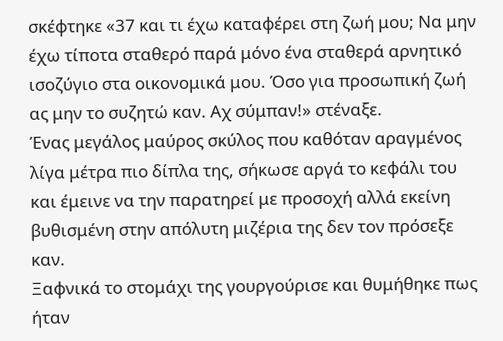σκέφτηκε «37 και τι έχω καταφέρει στη ζωή μου; Να μην έχω τίποτα σταθερό παρά μόνο ένα σταθερά αρνητικό ισοζύγιο στα οικονομικά μου. Όσο για προσωπική ζωή ας μην το συζητώ καν. Αχ σύμπαν!» στέναξε.
Ένας μεγάλος μαύρος σκύλος που καθόταν αραγμένος λίγα μέτρα πιο δίπλα της, σήκωσε αργά το κεφάλι του και έμεινε να την παρατηρεί με προσοχή αλλά εκείνη βυθισμένη στην απόλυτη μιζέρια της δεν τον πρόσεξε καν.
Ξαφνικά το στομάχι της γουργούρισε και θυμήθηκε πως ήταν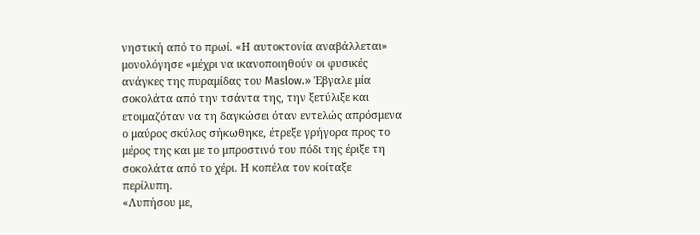νηστική από το πρωί. «Η αυτοκτονία αναβάλλεται» μονολόγησε «μέχρι να ικανοποιηθούν οι φυσικές ανάγκες της πυραμίδας του Maslow.» Έβγαλε μία σοκολάτα από την τσάντα της, την ξετύλιξε και ετοιμαζόταν να τη δαγκώσει όταν εντελώς απρόσμενα ο μαύρος σκύλος σήκωθηκε, έτρεξε γρήγορα προς το μέρος της και με το μπροστινό του πόδι της έριξε τη σοκολάτα από το χέρι. Η κοπέλα τον κοίταξε περίλυπη.
«Λυπήσου με,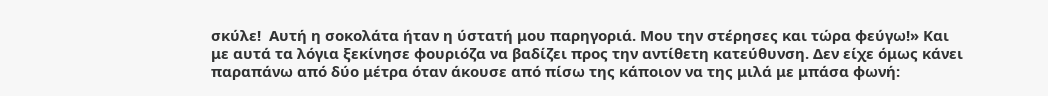σκύλε!  Αυτή η σοκολάτα ήταν η ύστατή μου παρηγοριά. Μου την στέρησες και τώρα φεύγω!» Και με αυτά τα λόγια ξεκίνησε φουριόζα να βαδίζει προς την αντίθετη κατεύθυνση. Δεν είχε όμως κάνει παραπάνω από δύο μέτρα όταν άκουσε από πίσω της κάποιον να της μιλά με μπάσα φωνή: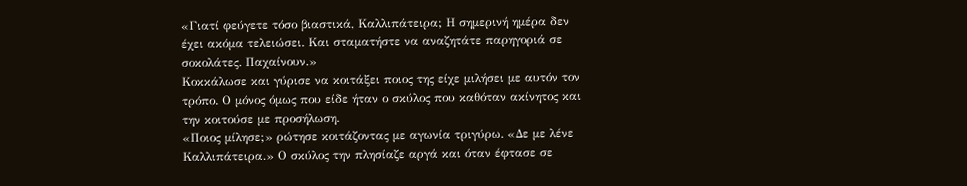«Γιατί φεύγετε τόσο βιαστικά, Καλλιπάτειρα; Η σημερινή ημέρα δεν έχει ακόμα τελειώσει. Και σταματήστε να αναζητάτε παρηγοριά σε σοκολάτες. Παχαίνουν.»
Κοκκάλωσε και γύρισε να κοιτάξει ποιος της είχε μιλήσει με αυτόν τον τρόπο. Ο μόνος όμως που είδε ήταν ο σκύλος που καθόταν ακίνητος και την κοιτούσε με προσήλωση.
«Ποιος μίλησε;» ρώτησε κοιτάζοντας με αγωνία τριγύρω. «Δε με λένε Καλλιπάτειρα.» Ο σκύλος την πλησίαζε αργά και όταν έφτασε σε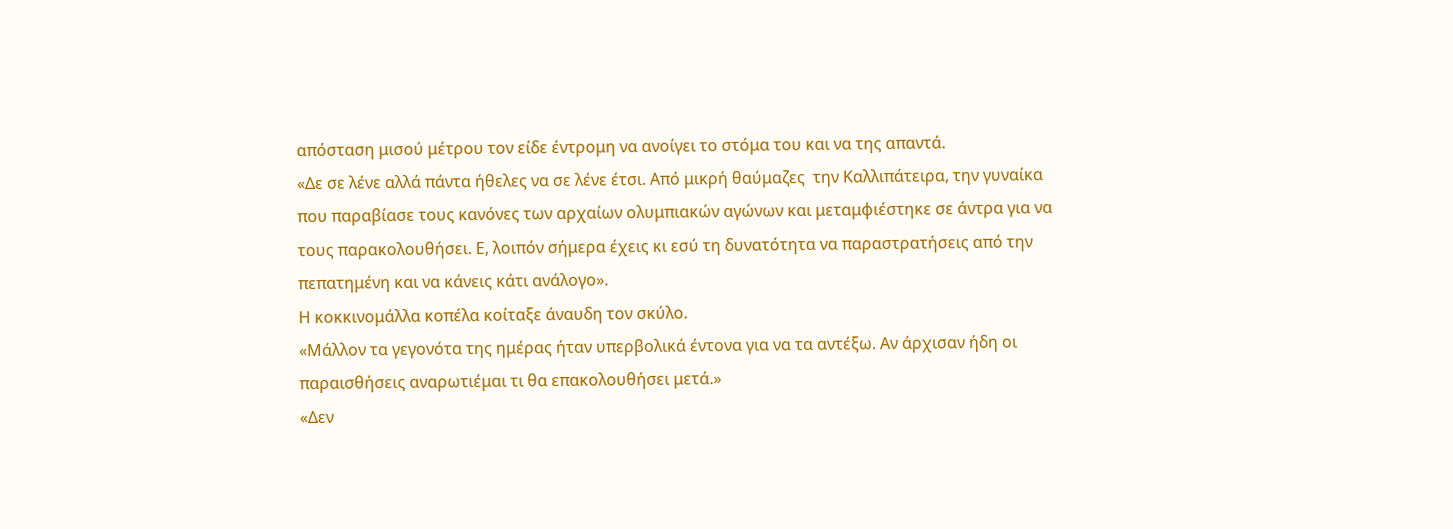απόσταση μισού μέτρου τον είδε έντρομη να ανοίγει το στόμα του και να της απαντά.
«Δε σε λένε αλλά πάντα ήθελες να σε λένε έτσι. Από μικρή θαύμαζες  την Καλλιπάτειρα, την γυναίκα που παραβίασε τους κανόνες των αρχαίων ολυμπιακών αγώνων και μεταμφιέστηκε σε άντρα για να τους παρακολουθήσει. Ε, λοιπόν σήμερα έχεις κι εσύ τη δυνατότητα να παραστρατήσεις από την πεπατημένη και να κάνεις κάτι ανάλογο».
Η κοκκινομάλλα κοπέλα κοίταξε άναυδη τον σκύλο.
«Μάλλον τα γεγονότα της ημέρας ήταν υπερβολικά έντονα για να τα αντέξω. Αν άρχισαν ήδη οι παραισθήσεις αναρωτιέμαι τι θα επακολουθήσει μετά.»
«Δεν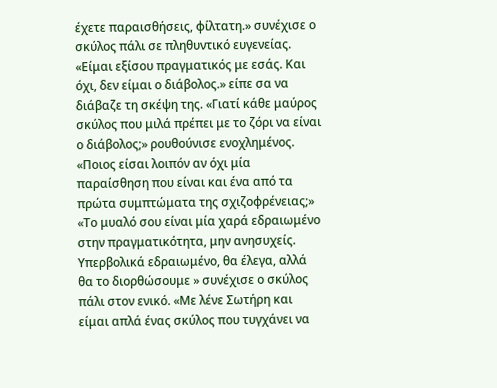έχετε παραισθήσεις, φίλτατη.» συνέχισε ο σκύλος πάλι σε πληθυντικό ευγενείας. «Είμαι εξίσου πραγματικός με εσάς. Και όχι, δεν είμαι ο διάβολος.» είπε σα να διάβαζε τη σκέψη της. «Γιατί κάθε μαύρος σκύλος που μιλά πρέπει με το ζόρι να είναι ο διάβολος;» ρουθούνισε ενοχλημένος.
«Ποιος είσαι λοιπόν αν όχι μία παραίσθηση που είναι και ένα από τα πρώτα συμπτώματα της σχιζοφρένειας;»
«Το μυαλό σου είναι μία χαρά εδραιωμένο στην πραγματικότητα, μην ανησυχείς. Υπερβολικά εδραιωμένο, θα έλεγα, αλλά θα το διορθώσουμε » συνέχισε ο σκύλος πάλι στον ενικό. «Με λένε Σωτήρη και είμαι απλά ένας σκύλος που τυγχάνει να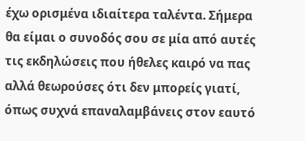έχω ορισμένα ιδιαίτερα ταλέντα. Σήμερα θα είμαι ο συνοδός σου σε μία από αυτές τις εκδηλώσεις που ήθελες καιρό να πας αλλά θεωρούσες ότι δεν μπορείς γιατί, όπως συχνά επαναλαμβάνεις στον εαυτό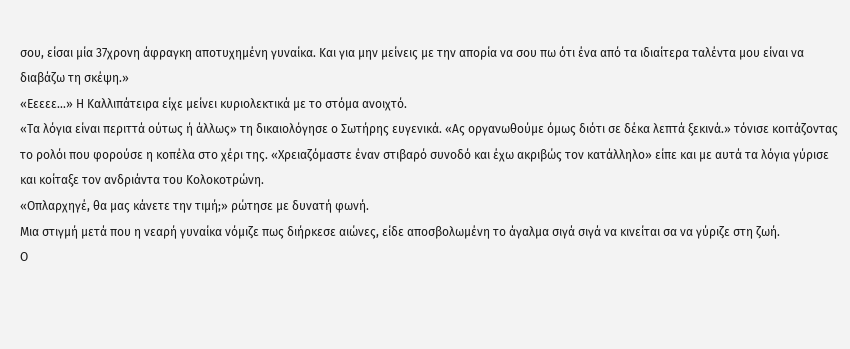σου, είσαι μία 37χρονη άφραγκη αποτυχημένη γυναίκα. Και για μην μείνεις με την απορία να σου πω ότι ένα από τα ιδιαίτερα ταλέντα μου είναι να διαβάζω τη σκέψη.»
«Εεεεε...» Η Καλλιπάτειρα είχε μείνει κυριολεκτικά με το στόμα ανοιχτό.
«Τα λόγια είναι περιττά ούτως ή άλλως» τη δικαιολόγησε ο Σωτήρης ευγενικά. «Ας οργανωθούμε όμως διότι σε δέκα λεπτά ξεκινά.» τόνισε κοιτάζοντας το ρολόι που φορούσε η κοπέλα στο χέρι της. «Χρειαζόμαστε έναν στιβαρό συνοδό και έχω ακριβώς τον κατάλληλο» είπε και με αυτά τα λόγια γύρισε και κοίταξε τον ανδριάντα του Κολοκοτρώνη.
«Οπλαρχηγέ, θα μας κάνετε την τιμή;» ρώτησε με δυνατή φωνή.
Μια στιγμή μετά που η νεαρή γυναίκα νόμιζε πως διήρκεσε αιώνες, είδε αποσβολωμένη το άγαλμα σιγά σιγά να κινείται σα να γύριζε στη ζωή.
Ο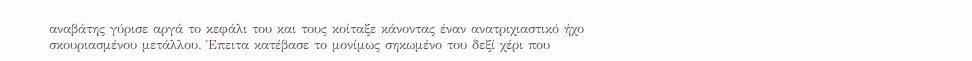αναβάτης γύρισε αργά το κεφάλι του και τους κοίταξε κάνοντας έναν ανατριχιαστικό ήχο σκουριασμένου μετάλλου. Έπειτα κατέβασε το μονίμως σηκωμένο του δεξί χέρι που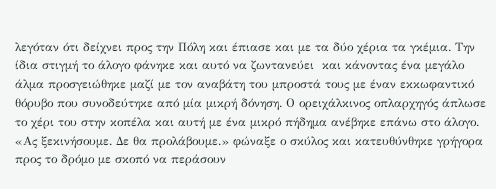λεγόταν ότι δείχνει προς την Πόλη και έπιασε και με τα δύο χέρια τα γκέμια. Την ίδια στιγμή το άλογο φάνηκε και αυτό να ζωντανεύει  και κάνοντας ένα μεγάλο άλμα προσγειώθηκε μαζί με τον αναβάτη του μπροστά τους με έναν εκκωφαντικό θόρυβο που συνοδεύτηκε από μία μικρή δόνηση. Ο ορειχάλκινος οπλαρχηγός άπλωσε το χέρι του στην κοπέλα και αυτή με ένα μικρό πήδημα ανέβηκε επάνω στο άλογο.
«Ας ξεκινήσουμε. Δε θα προλάβουμε.» φώναξε ο σκύλος και κατευθύνθηκε γρήγορα προς το δρόμο με σκοπό να περάσουν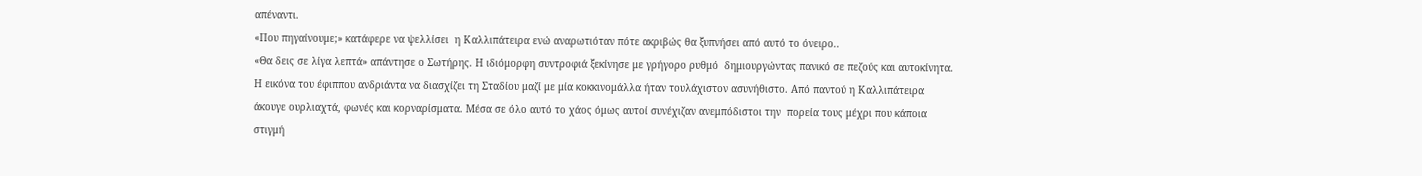απέναντι.
«Που πηγαίνουμε;» κατάφερε να ψελλίσει  η Καλλιπάτειρα ενώ αναρωτιόταν πότε ακριβώς θα ξυπνήσει από αυτό το όνειρο..
«Θα δεις σε λίγα λεπτά» απάντησε ο Σωτήρης. Η ιδιόμορφη συντροφιά ξεκίνησε με γρήγορο ρυθμό  δημιουργώντας πανικό σε πεζούς και αυτοκίνητα. Η εικόνα του έφιππου ανδριάντα να διασχίζει τη Σταδίου μαζί με μία κοκκινομάλλα ήταν τουλάχιστον ασυνήθιστο. Από παντού η Καλλιπάτειρα άκουγε ουρλιαχτά, φωνές και κορναρίσματα. Μέσα σε όλο αυτό το χάος όμως αυτοί συνέχιζαν ανεμπόδιστοι την  πορεία τους μέχρι που κάποια στιγμή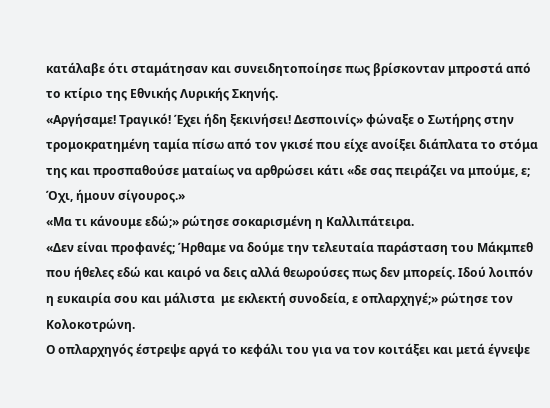κατάλαβε ότι σταμάτησαν και συνειδητοποίησε πως βρίσκονταν μπροστά από το κτίριο της Εθνικής Λυρικής Σκηνής.
«Αργήσαμε! Τραγικό! Έχει ήδη ξεκινήσει! Δεσποινίς» φώναξε ο Σωτήρης στην τρομοκρατημένη ταμία πίσω από τον γκισέ που είχε ανοίξει διάπλατα το στόμα της και προσπαθούσε ματαίως να αρθρώσει κάτι «δε σας πειράζει να μπούμε, ε; Όχι, ήμουν σίγουρος.»
«Μα τι κάνουμε εδώ;» ρώτησε σοκαρισμένη η Καλλιπάτειρα.
«Δεν είναι προφανές; Ήρθαμε να δούμε την τελευταία παράσταση του Μάκμπεθ που ήθελες εδώ και καιρό να δεις αλλά θεωρούσες πως δεν μπορείς. Ιδού λοιπόν η ευκαιρία σου και μάλιστα  με εκλεκτή συνοδεία, ε οπλαρχηγέ;» ρώτησε τον Κολοκοτρώνη.
Ο οπλαρχηγός έστρεψε αργά το κεφάλι του για να τον κοιτάξει και μετά έγνεψε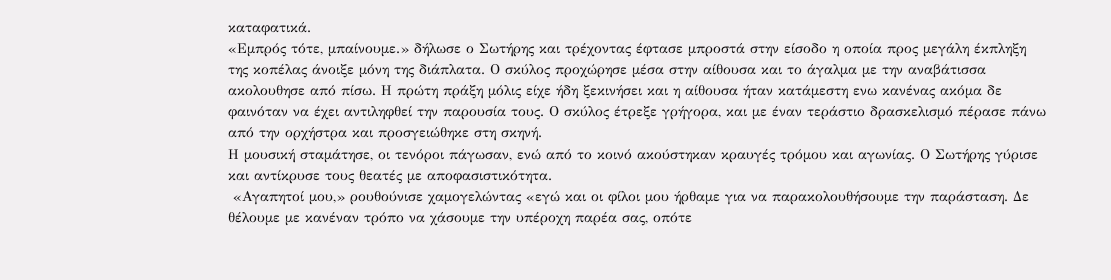καταφατικά.
«Εμπρός τότε, μπαίνουμε.» δήλωσε ο Σωτήρης και τρέχοντας έφτασε μπροστά στην είσοδο η οποία προς μεγάλη έκπληξη της κοπέλας άνοιξε μόνη της διάπλατα. Ο σκύλος προχώρησε μέσα στην αίθουσα και το άγαλμα με την αναβάτισσα ακολουθησε από πίσω. Η πρώτη πράξη μόλις είχε ήδη ξεκινήσει και η αίθουσα ήταν κατάμεστη ενω κανένας ακόμα δε φαινόταν να έχει αντιληφθεί την παρουσία τους. Ο σκύλος έτρεξε γρήγορα, και με έναν τεράστιο δρασκελισμό πέρασε πάνω από την ορχήστρα και προσγειώθηκε στη σκηνή.
Η μουσική σταμάτησε, οι τενόροι πάγωσαν, ενώ από το κοινό ακούστηκαν κραυγές τρόμου και αγωνίας. Ο Σωτήρης γύρισε και αντίκρυσε τους θεατές με αποφασιστικότητα.
 «Αγαπητοί μου,» ρουθούνισε χαμογελώντας «εγώ και οι φίλοι μου ήρθαμε για να παρακολουθήσουμε την παράσταση. Δε θέλουμε με κανέναν τρόπο να χάσουμε την υπέροχη παρέα σας, οπότε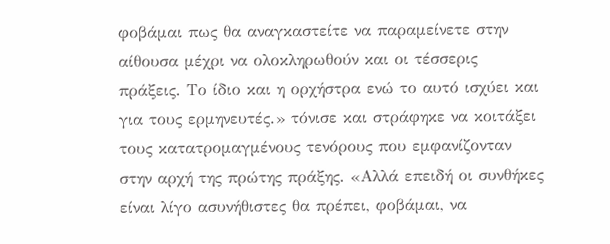φοβάμαι πως θα αναγκαστείτε να παραμείνετε στην αίθουσα μέχρι να ολοκληρωθούν και οι τέσσερις πράξεις. Το ίδιο και η ορχήστρα ενώ το αυτό ισχύει και για τους ερμηνευτές.» τόνισε και στράφηκε να κοιτάξει τους κατατρομαγμένους τενόρους που εμφανίζονταν στην αρχή της πρώτης πράξης. «Αλλά επειδή οι συνθήκες είναι λίγο ασυνήθιστες θα πρέπει, φοβάμαι, να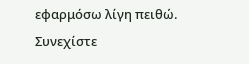εφαρμόσω λίγη πειθώ. Συνεχίστε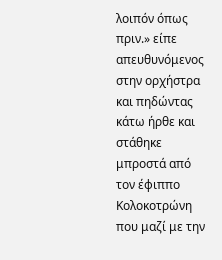λοιπόν όπως πριν.» είπε απευθυνόμενος στην ορχήστρα και πηδώντας κάτω ήρθε και στάθηκε μπροστά από τον έφιππο Κολοκοτρώνη που μαζί με την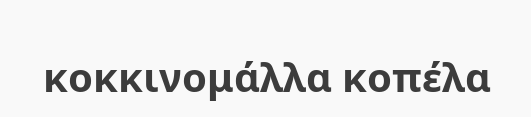κοκκινομάλλα κοπέλα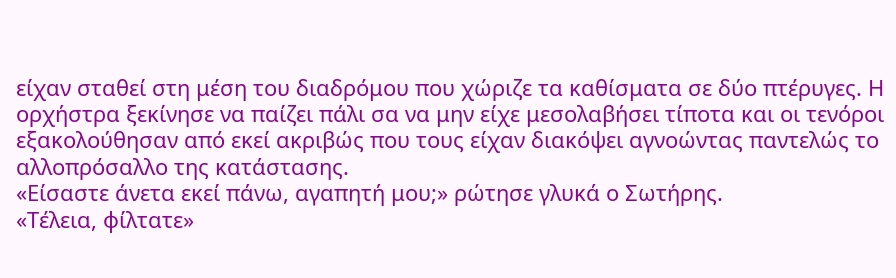είχαν σταθεί στη μέση του διαδρόμου που χώριζε τα καθίσματα σε δύο πτέρυγες. Η ορχήστρα ξεκίνησε να παίζει πάλι σα να μην είχε μεσολαβήσει τίποτα και οι τενόροι εξακολούθησαν από εκεί ακριβώς που τους είχαν διακόψει αγνοώντας παντελώς το αλλοπρόσαλλο της κατάστασης.
«Είσαστε άνετα εκεί πάνω, αγαπητή μου;» ρώτησε γλυκά ο Σωτήρης.
«Τέλεια, φίλτατε»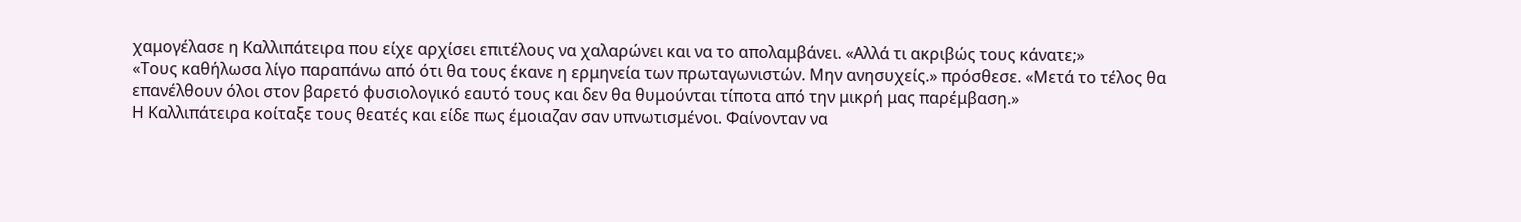χαμογέλασε η Καλλιπάτειρα που είχε αρχίσει επιτέλους να χαλαρώνει και να το απολαμβάνει. «Αλλά τι ακριβώς τους κάνατε;»
«Τους καθήλωσα λίγο παραπάνω από ότι θα τους έκανε η ερμηνεία των πρωταγωνιστών. Μην ανησυχείς.» πρόσθεσε. «Μετά το τέλος θα επανέλθουν όλοι στον βαρετό φυσιολογικό εαυτό τους και δεν θα θυμούνται τίποτα από την μικρή μας παρέμβαση.»
Η Καλλιπάτειρα κοίταξε τους θεατές και είδε πως έμοιαζαν σαν υπνωτισμένοι. Φαίνονταν να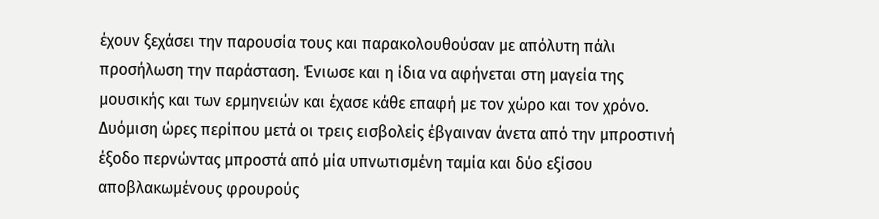έχουν ξεχάσει την παρουσία τους και παρακολουθούσαν με απόλυτη πάλι προσήλωση την παράσταση. Ένιωσε και η ίδια να αφήνεται στη μαγεία της  μουσικής και των ερμηνειών και έχασε κάθε επαφή με τον χώρο και τον χρόνο.
Δυόμιση ώρες περίπου μετά οι τρεις εισβολείς έβγαιναν άνετα από την μπροστινή έξοδο περνώντας μπροστά από μία υπνωτισμένη ταμία και δύο εξίσου αποβλακωμένους φρουρούς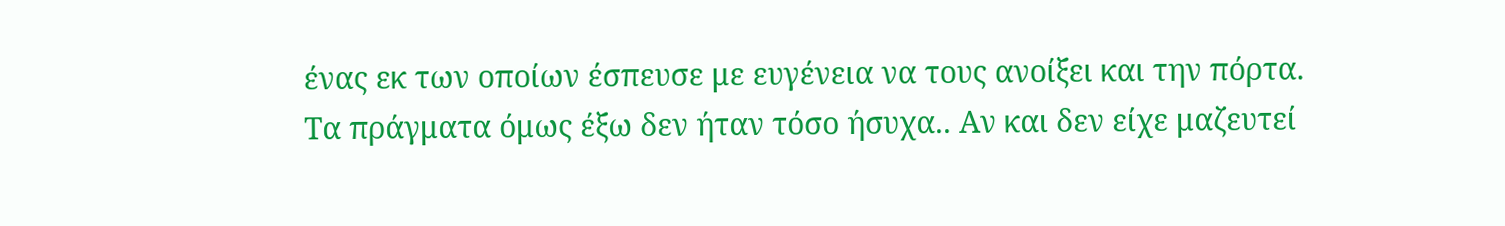ένας εκ των οποίων έσπευσε με ευγένεια να τους ανοίξει και την πόρτα.
Τα πράγματα όμως έξω δεν ήταν τόσο ήσυχα.. Αν και δεν είχε μαζευτεί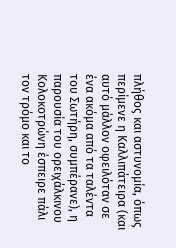πλήθος και αστυνομία, όπως περίμενε η Καλλιπάτειρα (και αυτό μάλλον οφειλόταν σε ένα ακόμα από τα ταλέντα του Σωτήρη, συμπέρανε), η παρουσία του ορειχάλκινου Κολοκοτρώνη έσπειρε πάλι τον τρόμο και το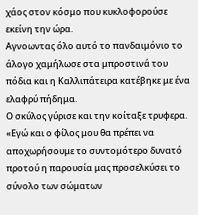χάος στον κόσμο που κυκλοφορούσε εκείνη την ώρα.
Αγνοωντας όλο αυτό το πανδαιμόνιο το άλογο χαμήλωσε στα μπροστινά του πόδια και η Καλλιπάτειρα κατέβηκε με ένα ελαφρύ πήδημα.
Ο σκύλος γύρισε και την κοίταξε τρυφερα.
«Εγώ και ο φίλος μου θα πρέπει να αποχωρήσουμε το συντομότερο δυνατό προτού η παρουσία μας προσελκύσει το σύνολο των σώματων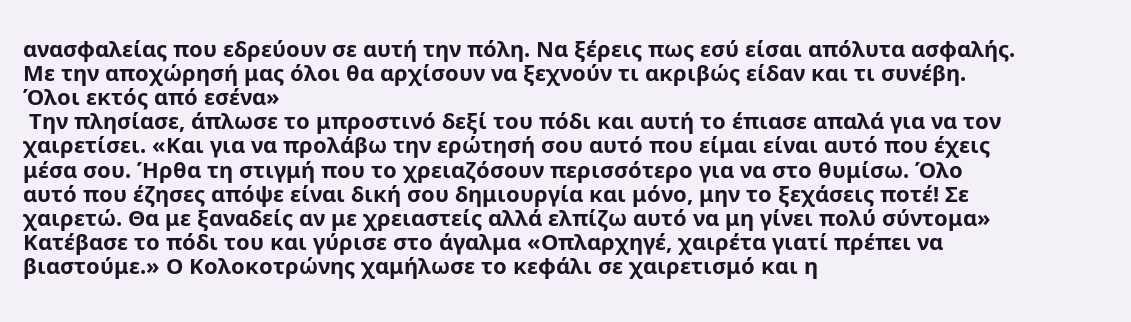ανασφαλείας που εδρεύουν σε αυτή την πόλη. Να ξέρεις πως εσύ είσαι απόλυτα ασφαλής. Με την αποχώρησή μας όλοι θα αρχίσουν να ξεχνούν τι ακριβώς είδαν και τι συνέβη. Όλοι εκτός από εσένα»
 Την πλησίασε, άπλωσε το μπροστινό δεξί του πόδι και αυτή το έπιασε απαλά για να τον χαιρετίσει. «Και για να προλάβω την ερώτησή σου αυτό που είμαι είναι αυτό που έχεις μέσα σου. Ήρθα τη στιγμή που το χρειαζόσουν περισσότερο για να στο θυμίσω. Όλο αυτό που έζησες απόψε είναι δική σου δημιουργία και μόνο, μην το ξεχάσεις ποτέ! Σε χαιρετώ. Θα με ξαναδείς αν με χρειαστείς αλλά ελπίζω αυτό να μη γίνει πολύ σύντομα» Κατέβασε το πόδι του και γύρισε στο άγαλμα «Οπλαρχηγέ, χαιρέτα γιατί πρέπει να βιαστούμε.» Ο Κολοκοτρώνης χαμήλωσε το κεφάλι σε χαιρετισμό και η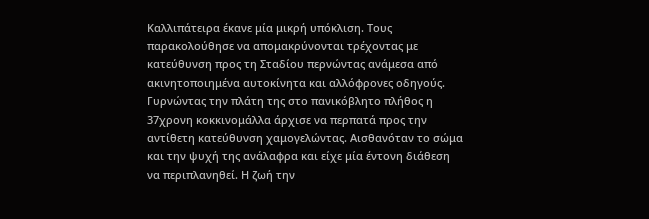Καλλιπάτειρα έκανε μία μικρή υπόκλιση. Τους παρακολούθησε να απομακρύνονται τρέχοντας με κατεύθυνση προς τη Σταδίου περνώντας ανάμεσα από ακινητοποιημένα αυτοκίνητα και αλλόφρονες οδηγούς.
Γυρνώντας την πλάτη της στο πανικόβλητο πλήθος η 37χρονη κοκκινομάλλα άρχισε να περπατά προς την αντίθετη κατεύθυνση χαμογελώντας. Αισθανόταν το σώμα και την ψυχή της ανάλαφρα και είχε μία έντονη διάθεση να περιπλανηθεί. Η ζωή την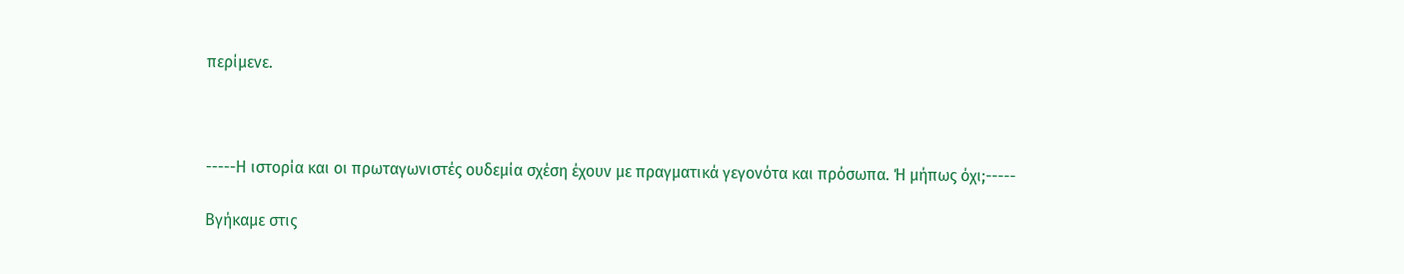περίμενε.



-----Η ιστορία και οι πρωταγωνιστές ουδεμία σχέση έχουν με πραγματικά γεγονότα και πρόσωπα. Ή μήπως όχι;-----

Βγήκαμε στις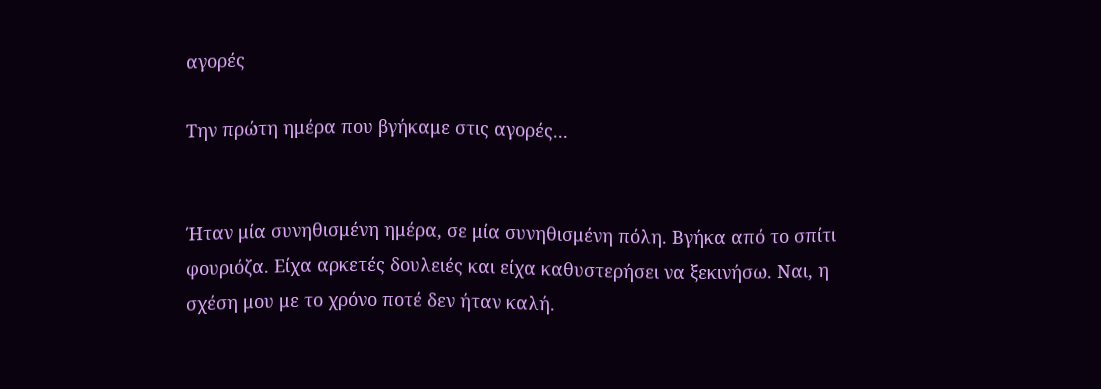αγορές

Την πρώτη ημέρα που βγήκαμε στις αγορές...


Ήταν μία συνηθισμένη ημέρα, σε μία συνηθισμένη πόλη. Βγήκα από το σπίτι φουριόζα. Είχα αρκετές δουλειές και είχα καθυστερήσει να ξεκινήσω. Ναι, η σχέση μου με το χρόνο ποτέ δεν ήταν καλή.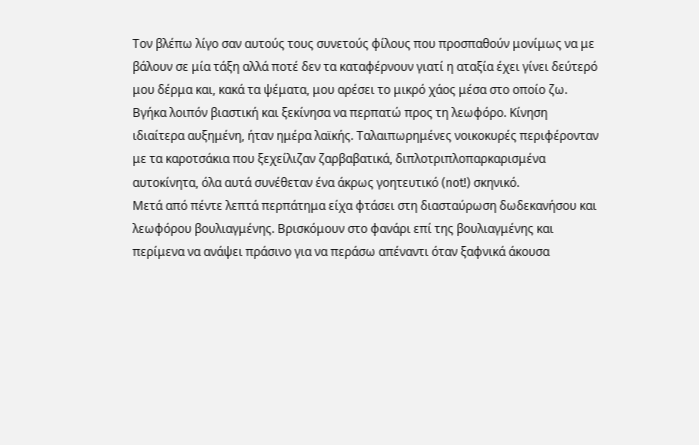Τον βλέπω λίγο σαν αυτούς τους συνετούς φίλους που προσπαθούν μονίμως να με βάλουν σε μία τάξη αλλά ποτέ δεν τα καταφέρνουν γιατί η αταξία έχει γίνει δεύτερό μου δέρμα και, κακά τα ψέματα, μου αρέσει το μικρό χάος μέσα στο οποίο ζω.
Βγήκα λοιπόν βιαστική και ξεκίνησα να περπατώ προς τη λεωφόρο. Κίνηση ιδιαίτερα αυξημένη, ήταν ημέρα λαϊκής. Ταλαιπωρημένες νοικοκυρές περιφέρονταν με τα καροτσάκια που ξεχείλιζαν ζαρβαβατικά, διπλοτριπλοπαρκαρισμένα αυτοκίνητα, όλα αυτά συνέθεταν ένα άκρως γοητευτικό (not!) σκηνικό.
Μετά από πέντε λεπτά περπάτημα είχα φτάσει στη διασταύρωση δωδεκανήσου και λεωφόρου βουλιαγμένης. Βρισκόμουν στο φανάρι επί της βουλιαγμένης και περίμενα να ανάψει πράσινο για να περάσω απέναντι όταν ξαφνικά άκουσα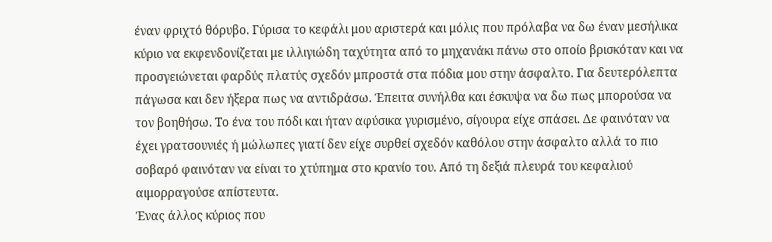έναν φριχτό θόρυβο. Γύρισα το κεφάλι μου αριστερά και μόλις που πρόλαβα να δω έναν μεσήλικα κύριο να εκφενδονίζεται με ιλλιγιώδη ταχύτητα από το μηχανάκι πάνω στο οποίο βρισκόταν και να προσγειώνεται φαρδύς πλατύς σχεδόν μπροστά στα πόδια μου στην άσφαλτο. Για δευτερόλεπτα πάγωσα και δεν ήξερα πως να αντιδράσω. Έπειτα συνήλθα και έσκυψα να δω πως μπορούσα να τον βοηθήσω. Το ένα του πόδι και ήταν αφύσικα γυρισμένο, σίγουρα είχε σπάσει. Δε φαινόταν να έχει γρατσουνιές ή μώλωπες γιατί δεν είχε συρθεί σχεδόν καθόλου στην άσφαλτο αλλά το πιο σοβαρό φαινόταν να είναι το χτύπημα στο κρανίο του. Από τη δεξιά πλευρά του κεφαλιού αιμορραγούσε απίστευτα.
Ένας άλλος κύριος που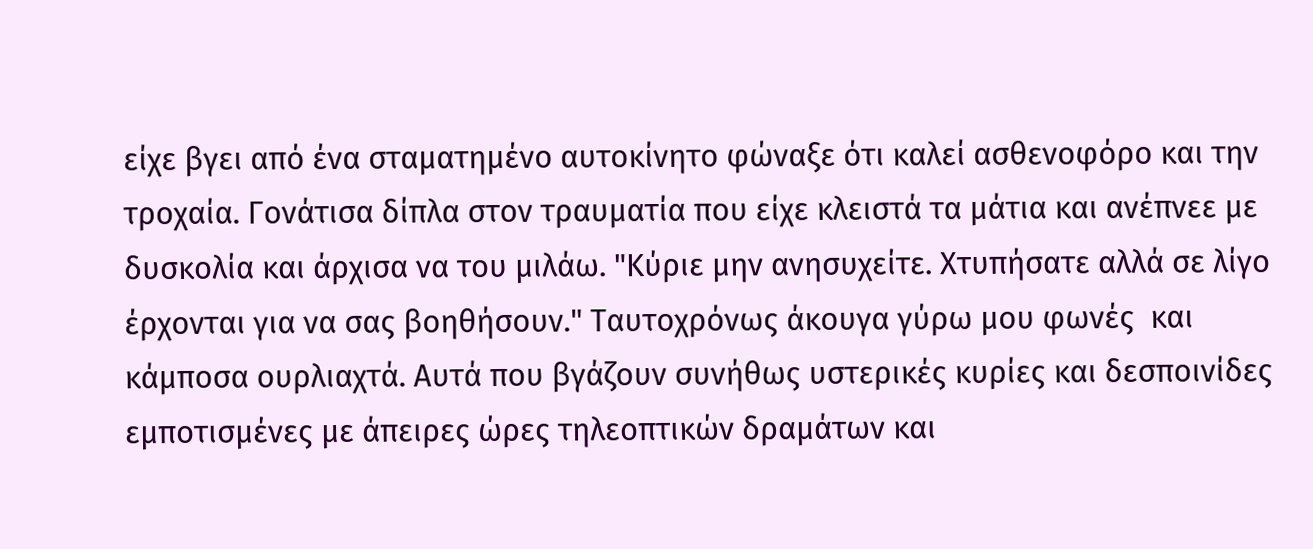είχε βγει από ένα σταματημένο αυτοκίνητο φώναξε ότι καλεί ασθενοφόρο και την τροχαία. Γονάτισα δίπλα στον τραυματία που είχε κλειστά τα μάτια και ανέπνεε με δυσκολία και άρχισα να του μιλάω. "Κύριε μην ανησυχείτε. Χτυπήσατε αλλά σε λίγο έρχονται για να σας βοηθήσουν." Ταυτοχρόνως άκουγα γύρω μου φωνές  και κάμποσα ουρλιαχτά. Αυτά που βγάζουν συνήθως υστερικές κυρίες και δεσποινίδες εμποτισμένες με άπειρες ώρες τηλεοπτικών δραμάτων και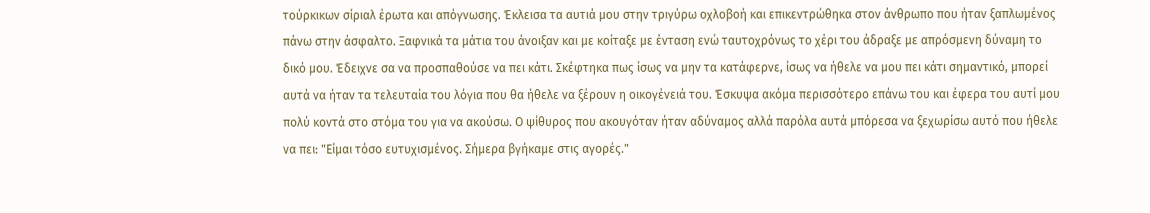τούρκικων σίριαλ έρωτα και απόγνωσης. Έκλεισα τα αυτιά μου στην τριγύρω οχλοβοή και επικεντρώθηκα στον άνθρωπο που ήταν ξαπλωμένος πάνω στην άσφαλτο. Ξαφνικά τα μάτια του άνοιξαν και με κοίταξε με ένταση ενώ ταυτοχρόνως το χέρι του άδραξε με απρόσμενη δύναμη το δικό μου. Έδειχνε σα να προσπαθούσε να πει κάτι. Σκέφτηκα πως ίσως να μην τα κατάφερνε, ίσως να ήθελε να μου πει κάτι σημαντικό, μπορεί αυτά να ήταν τα τελευταία του λόγια που θα ήθελε να ξέρουν η οικογένειά του. Έσκυψα ακόμα περισσότερο επάνω του και έφερα του αυτί μου πολύ κοντά στο στόμα του για να ακούσω. Ο ψίθυρος που ακουγόταν ήταν αδύναμος αλλά παρόλα αυτά μπόρεσα να ξεχωρίσω αυτό που ήθελε να πει: "Είμαι τόσο ευτυχισμένος. Σήμερα βγήκαμε στις αγορές."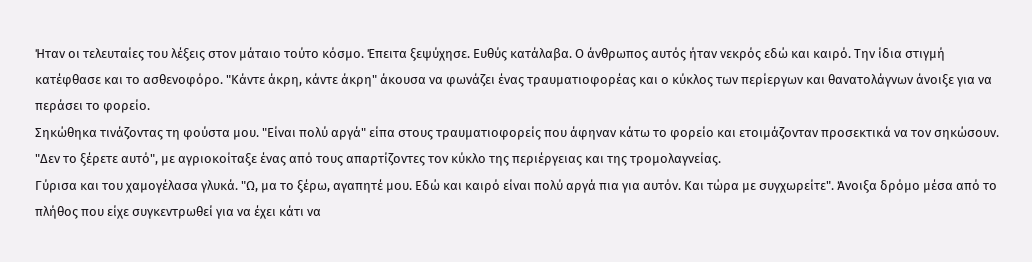Ήταν οι τελευταίες του λέξεις στον μάταιο τούτο κόσμο. Έπειτα ξεψύχησε. Ευθύς κατάλαβα. Ο άνθρωπος αυτός ήταν νεκρός εδώ και καιρό. Την ίδια στιγμή κατέφθασε και το ασθενοφόρο. "Κάντε άκρη, κάντε άκρη" άκουσα να φωνάζει ένας τραυματιοφορέας και ο κύκλος των περίεργων και θανατολάγνων άνοιξε για να περάσει το φορείο.
Σηκώθηκα τινάζοντας τη φούστα μου. "Είναι πολύ αργά" είπα στους τραυματιοφορείς που άφηναν κάτω το φορείο και ετοιμάζονταν προσεκτικά να τον σηκώσουν. "Δεν το ξέρετε αυτό", με αγριοκοίταξε ένας από τους απαρτίζοντες τον κύκλο της περιέργειας και της τρομολαγνείας.
Γύρισα και του χαμογέλασα γλυκά. "Ω, μα το ξέρω, αγαπητέ μου. Εδώ και καιρό είναι πολύ αργά πια για αυτόν. Και τώρα με συγχωρείτε". Άνοιξα δρόμο μέσα από το πλήθος που είχε συγκεντρωθεί για να έχει κάτι να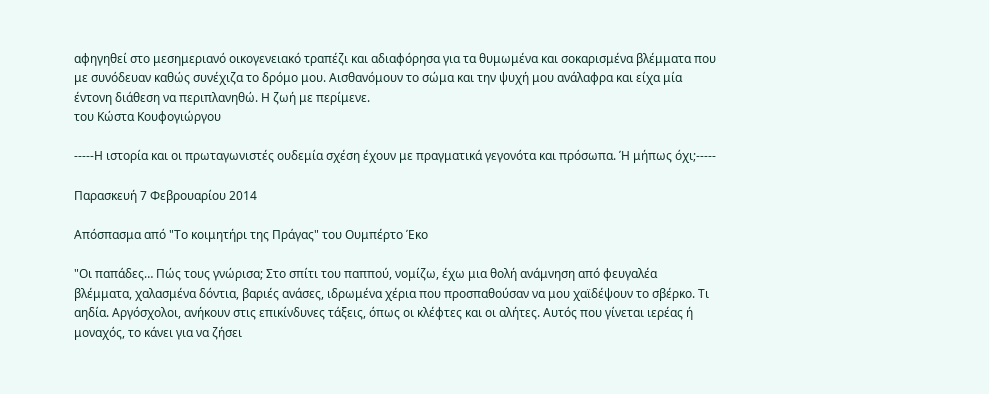αφηγηθεί στο μεσημεριανό οικογενειακό τραπέζι και αδιαφόρησα για τα θυμωμένα και σοκαρισμένα βλέμματα που με συνόδευαν καθώς συνέχιζα το δρόμο μου. Αισθανόμουν το σώμα και την ψυχή μου ανάλαφρα και είχα μία έντονη διάθεση να περιπλανηθώ. Η ζωή με περίμενε.
του Κώστα Κουφογιώργου

-----Η ιστορία και οι πρωταγωνιστές ουδεμία σχέση έχουν με πραγματικά γεγονότα και πρόσωπα. Ή μήπως όχι;-----

Παρασκευή 7 Φεβρουαρίου 2014

Απόσπασμα από "Το κοιμητήρι της Πράγας" του Ουμπέρτο Έκο

"Οι παπάδες… Πώς τους γνώρισα; Στο σπίτι του παππού, νομίζω, έχω μια θολή ανάμνηση από φευγαλέα βλέμματα, χαλασμένα δόντια, βαριές ανάσες, ιδρωμένα χέρια που προσπαθούσαν να μου χαϊδέψουν το σβέρκο. Τι αηδία. Αργόσχολοι, ανήκουν στις επικίνδυνες τάξεις, όπως οι κλέφτες και οι αλήτες. Αυτός που γίνεται ιερέας ή μοναχός, το κάνει για να ζήσει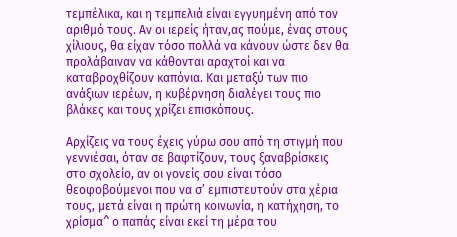τεμπέλικα, και η τεμπελιά είναι εγγυημένη από τον αριθμό τους. Αν οι ιερείς ήταν,ας πούμε, ένας στους χίλιους, θα είχαν τόσο πολλά να κάνουν ώστε δεν θα προλάβαιναν να κάθονται αραχτοί και να καταβροχθίζουν καπόνια. Και μεταξύ των πιο ανάξιων ιερέων, η κυβέρνηση διαλέγει τους πιο βλάκες και τους χρίζει επισκόπους.

Αρχίζεις να τους έχεις γύρω σου από τη στιγμή που γεννιέσαι, όταν σε βαφτίζουν, τους ξαναβρίσκεις στο σχολείο, αν οι γονείς σου είναι τόσο θεοφοβούμενοι που να σ’ εμπιστευτούν στα χέρια τους, μετά είναι η πρώτη κοινωνία, η κατήχηση, το χρίσμα^ ο παπάς είναι εκεί τη μέρα του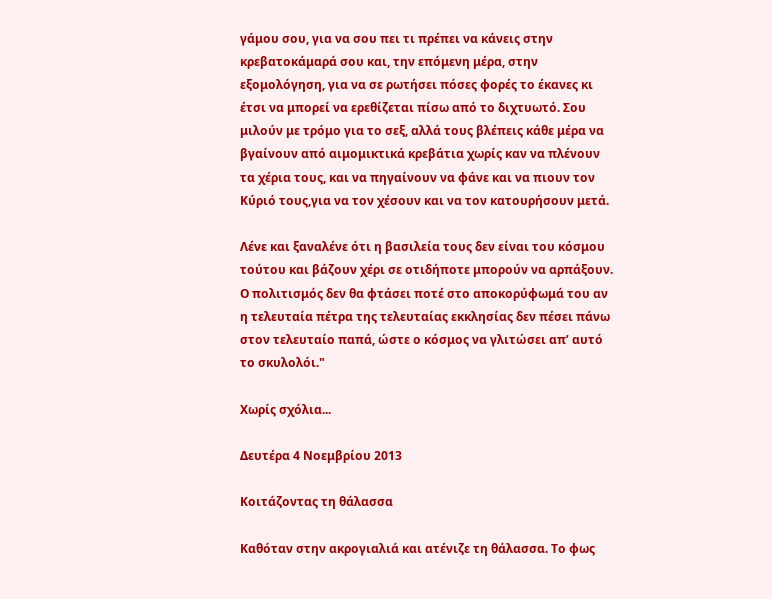γάμου σου, για να σου πει τι πρέπει να κάνεις στην κρεβατοκάμαρά σου και, την επόμενη μέρα, στην εξομολόγηση, για να σε ρωτήσει πόσες φορές το έκανες κι έτσι να μπορεί να ερεθίζεται πίσω από το διχτυωτό. Σου μιλούν με τρόμο για το σεξ, αλλά τους βλέπεις κάθε μέρα να βγαίνουν από αιμομικτικά κρεβάτια χωρίς καν να πλένουν τα χέρια τους, και να πηγαίνουν να φάνε και να πιουν τον Κύριό τους,για να τον χέσουν και να τον κατουρήσουν μετά.

Λένε και ξαναλένε ότι η βασιλεία τους δεν είναι του κόσμου τούτου και βάζουν χέρι σε οτιδήποτε μπορούν να αρπάξουν. Ο πολιτισμός δεν θα φτάσει ποτέ στο αποκορύφωμά του αν η τελευταία πέτρα της τελευταίας εκκλησίας δεν πέσει πάνω στον τελευταίο παπά, ώστε ο κόσμος να γλιτώσει απ’ αυτό το σκυλολόι."

Χωρίς σχόλια...

Δευτέρα 4 Νοεμβρίου 2013

Κοιτάζοντας τη θάλασσα

Καθόταν στην ακρογιαλιά και ατένιζε τη θάλασσα. Το φως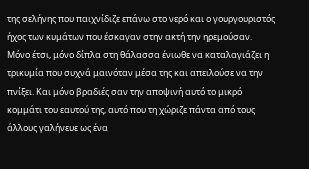της σελήνης που παιχνίδιζε επάνω στο νερό και ο γουργουριστός ήχος των κυμάτων που έσκαγαν στην ακτή την ηρεμούσαν. Μόνο έτσι, μόνο δίπλα στη θάλασσα ένιωθε να καταλαγιάζει η τρικυμία που συχνά μαινόταν μέσα της και απειλούσε να την πνίξει. Και μόνο βραδιές σαν την αποψινή αυτό το μικρό κομμάτι του εαυτού της, αυτό που τη χώριζε πάντα από τους άλλους γαλήνευε ως ένα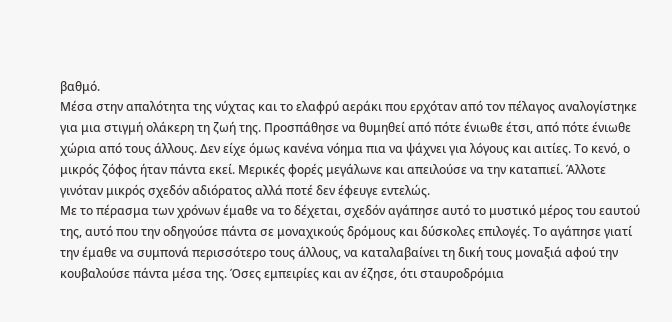βαθμό.
Μέσα στην απαλότητα της νύχτας και το ελαφρύ αεράκι που ερχόταν από τον πέλαγος αναλογίστηκε για μια στιγμή ολάκερη τη ζωή της. Προσπάθησε να θυμηθεί από πότε ένιωθε έτσι, από πότε ένιωθε χώρια από τους άλλους. Δεν είχε όμως κανένα νόημα πια να ψάχνει για λόγους και αιτίες. Το κενό, ο μικρός ζόφος ήταν πάντα εκεί. Μερικές φορές μεγάλωνε και απειλούσε να την καταπιεί. Άλλοτε γινόταν μικρός σχεδόν αδιόρατος αλλά ποτέ δεν έφευγε εντελώς.
Με το πέρασμα των χρόνων έμαθε να το δέχεται, σχεδόν αγάπησε αυτό το μυστικό μέρος του εαυτού της, αυτό που την οδηγούσε πάντα σε μοναχικούς δρόμους και δύσκολες επιλογές. Το αγάπησε γιατί την έμαθε να συμπονά περισσότερο τους άλλους, να καταλαβαίνει τη δική τους μοναξιά αφού την κουβαλούσε πάντα μέσα της. Όσες εμπειρίες και αν έζησε, ότι σταυροδρόμια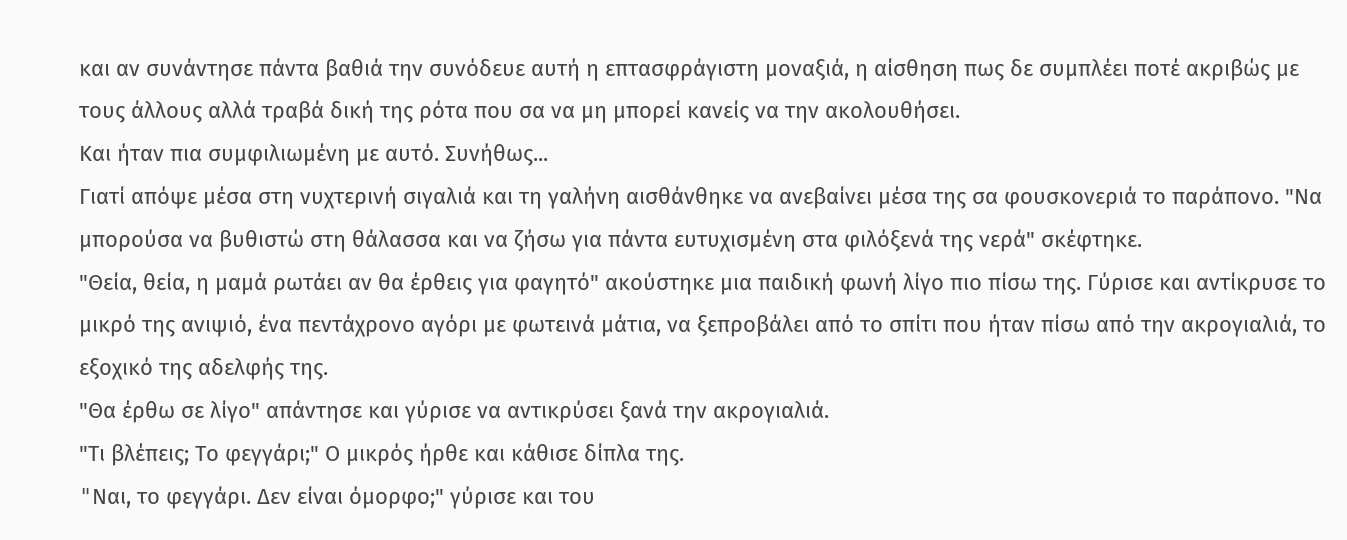και αν συνάντησε πάντα βαθιά την συνόδευε αυτή η επτασφράγιστη μοναξιά, η αίσθηση πως δε συμπλέει ποτέ ακριβώς με τους άλλους αλλά τραβά δική της ρότα που σα να μη μπορεί κανείς να την ακολουθήσει.
Και ήταν πια συμφιλιωμένη με αυτό. Συνήθως...
Γιατί απόψε μέσα στη νυχτερινή σιγαλιά και τη γαλήνη αισθάνθηκε να ανεβαίνει μέσα της σα φουσκονεριά το παράπονο. "Να μπορούσα να βυθιστώ στη θάλασσα και να ζήσω για πάντα ευτυχισμένη στα φιλόξενά της νερά" σκέφτηκε.
"Θεία, θεία, η μαμά ρωτάει αν θα έρθεις για φαγητό" ακούστηκε μια παιδική φωνή λίγο πιο πίσω της. Γύρισε και αντίκρυσε το μικρό της ανιψιό, ένα πεντάχρονο αγόρι με φωτεινά μάτια, να ξεπροβάλει από το σπίτι που ήταν πίσω από την ακρογιαλιά, το εξοχικό της αδελφής της.
"Θα έρθω σε λίγο" απάντησε και γύρισε να αντικρύσει ξανά την ακρογιαλιά.
"Τι βλέπεις; Το φεγγάρι;" Ο μικρός ήρθε και κάθισε δίπλα της.
"Nαι, το φεγγάρι. Δεν είναι όμορφο;" γύρισε και του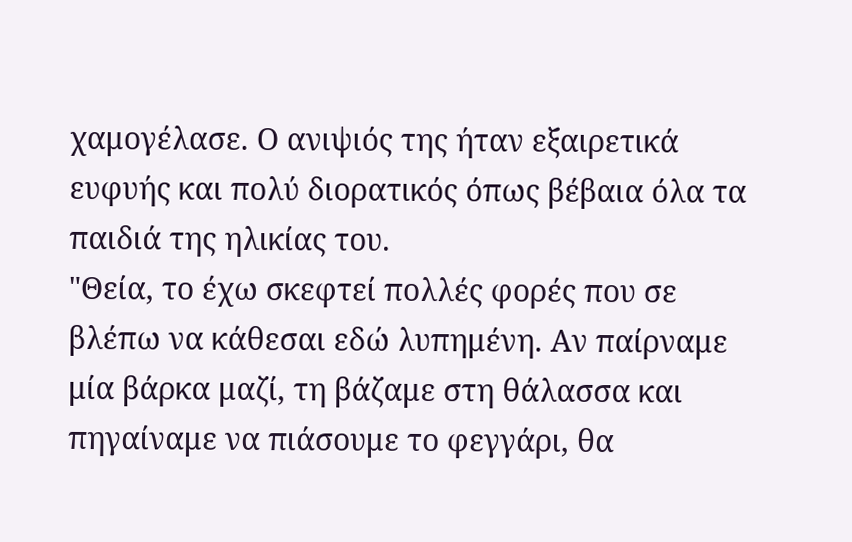χαμογέλασε. Ο ανιψιός της ήταν εξαιρετικά ευφυής και πολύ διορατικός όπως βέβαια όλα τα παιδιά της ηλικίας του.
"Θεία, το έχω σκεφτεί πολλές φορές που σε βλέπω να κάθεσαι εδώ λυπημένη. Αν παίρναμε μία βάρκα μαζί, τη βάζαμε στη θάλασσα και πηγαίναμε να πιάσουμε το φεγγάρι, θα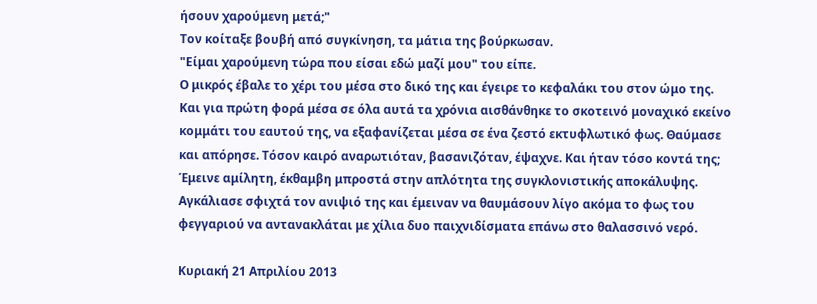ήσουν χαρούμενη μετά;"
Τον κοίταξε βουβή από συγκίνηση, τα μάτια της βούρκωσαν.
"Είμαι χαρούμενη τώρα που είσαι εδώ μαζί μου" του είπε.
Ο μικρός έβαλε το χέρι του μέσα στο δικό της και έγειρε το κεφαλάκι του στον ώμο της. Και για πρώτη φορά μέσα σε όλα αυτά τα χρόνια αισθάνθηκε το σκοτεινό μοναχικό εκείνο κομμάτι του εαυτού της, να εξαφανίζεται μέσα σε ένα ζεστό εκτυφλωτικό φως. Θαύμασε και απόρησε. Τόσον καιρό αναρωτιόταν, βασανιζόταν, έψαχνε. Και ήταν τόσο κοντά της; Έμεινε αμίλητη, έκθαμβη μπροστά στην απλότητα της συγκλονιστικής αποκάλυψης. Αγκάλιασε σφιχτά τον ανιψιό της και έμειναν να θαυμάσουν λίγο ακόμα το φως του φεγγαριού να αντανακλάται με χίλια δυο παιχνιδίσματα επάνω στο θαλασσινό νερό.

Κυριακή 21 Απριλίου 2013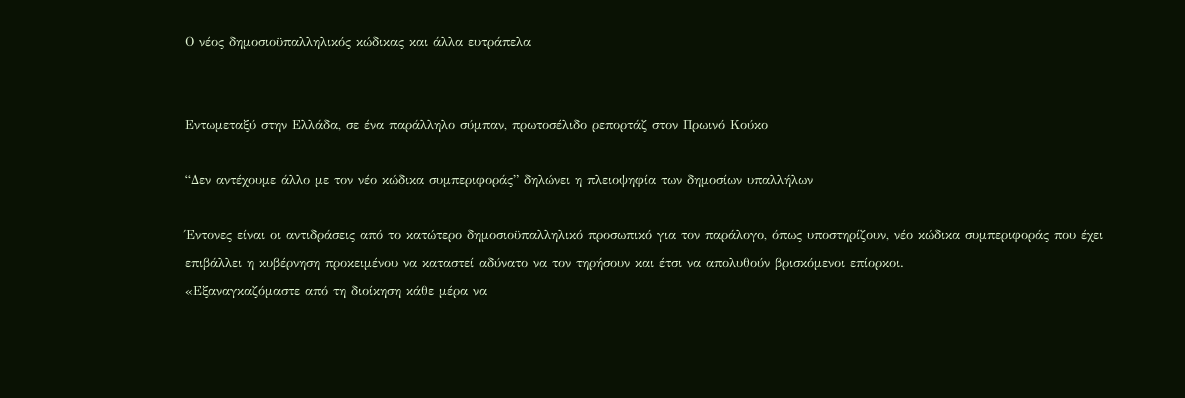Ο νέος δημοσιοϋπαλληλικός κώδικας και άλλα ευτράπελα


Εντωμεταξύ στην Ελλάδα, σε ένα παράλληλο σύμπαν, πρωτοσέλιδο ρεπορτάζ στον Πρωινό Κούκο

“Δεν αντέχουμε άλλο με τον νέο κώδικα συμπεριφοράς” δηλώνει η πλειοψηφία των δημοσίων υπαλλήλων

Έντονες είναι οι αντιδράσεις από το κατώτερο δημοσιοϋπαλληλικό προσωπικό για τον παράλογο, όπως υποστηρίζουν, νέο κώδικα συμπεριφοράς που έχει επιβάλλει η κυβέρνηση προκειμένου να καταστεί αδύνατο να τον τηρήσουν και έτσι να απολυθούν βρισκόμενοι επίορκοι.
«Εξαναγκαζόμαστε από τη διοίκηση κάθε μέρα να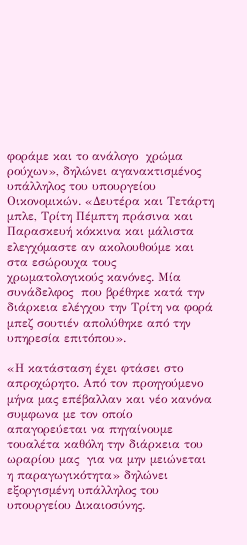φοράμε και το ανάλογο  χρώμα ρούχων», δηλώνει αγανακτισμένος υπάλληλος του υπουργείου Οικονομικών. «Δευτέρα και Τετάρτη μπλε, Τρίτη Πέμπτη πράσινα και Παρασκευή κόκκινα και μάλιστα ελεγχόμαστε αν ακολουθούμε και στα εσώρουχα τους  χρωματολογικούς κανόνες. Μία συνάδελφος  που βρέθηκε κατά την διάρκεια ελέγχου την Τρίτη να φορά μπεζ σουτιέν απολύθηκε από την υπηρεσία επιτόπου».

«Η κατάσταση έχει φτάσει στο απροχώρητο. Από τον προηγούμενο μήνα μας επέβαλλαν και νέο κανόνα συμφωνα με τον οποίο απαγορεύεται να πηγαίνουμε τουαλέτα καθόλη την διάρκεια του ωραρίου μας  για να μην μειώνεται η παραγωγικότητα» δηλώνει εξοργισμένη υπάλληλος του υπουργείου Δικαιοσύνης.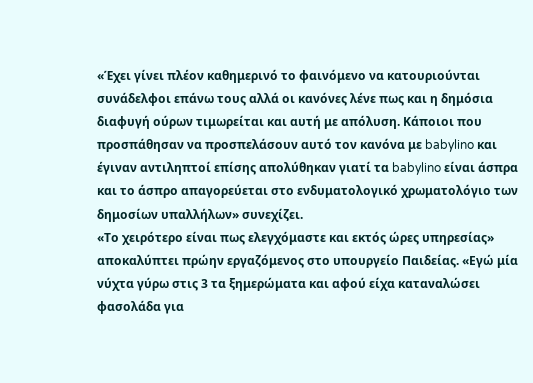«Έχει γίνει πλέον καθημερινό το φαινόμενο να κατουριούνται συνάδελφοι επάνω τους αλλά οι κανόνες λένε πως και η δημόσια διαφυγή ούρων τιμωρείται και αυτή με απόλυση. Κάποιοι που προσπάθησαν να προσπελάσουν αυτό τον κανόνα με babylino και έγιναν αντιληπτοί επίσης απολύθηκαν γιατί τα babylino είναι άσπρα και το άσπρο απαγορεύεται στο ενδυματολογικό χρωματολόγιο των δημοσίων υπαλλήλων» συνεχίζει.
«Το χειρότερο είναι πως ελεγχόμαστε και εκτός ώρες υπηρεσίας» αποκαλύπτει πρώην εργαζόμενος στο υπουργείο Παιδείας. «Εγώ μία νύχτα γύρω στις 3 τα ξημερώματα και αφού είχα καταναλώσει  φασολάδα για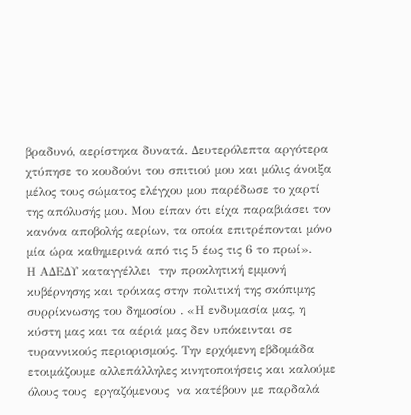βραδυνό, αερίστηκα δυνατά. Δευτερόλεπτα αργότερα χτύπησε το κουδούνι του σπιτιού μου και μόλις άνοιξα μέλος τους σώματος ελέγχου μου παρέδωσε το χαρτί της απόλυσής μου. Μου είπαν ότι είχα παραβιάσει τον κανόνα αποβολής αερίων, τα οποία επιτρέπονται μόνο μία ώρα καθημερινά από τις 5 έως τις 6 το πρωί».
Η ΑΔΕΔΥ καταγγέλλει  την προκλητική εμμονή κυβέρνησης και τρόικας στην πολιτική της σκόπιμης συρρίκνωσης του δημοσίου . «Η ενδυμασία μας, η κύστη μας και τα αέριά μας δεν υπόκεινται σε τυραννικούς περιορισμούς. Την ερχόμενη εβδομάδα ετοιμάζουμε αλλεπάλληλες κινητοποιήσεις και καλούμε όλους τους  εργαζόμενους  να κατέβουν με παρδαλά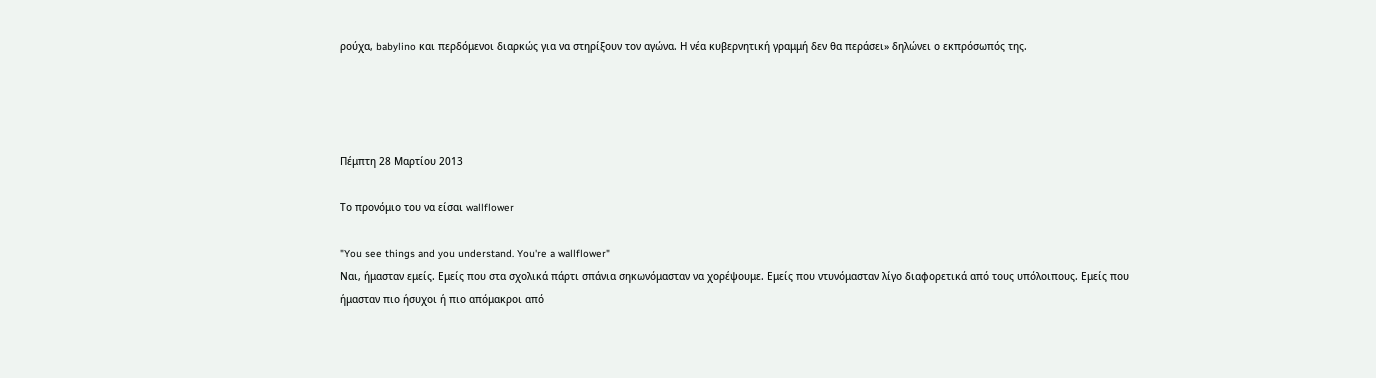ρούχα, babylino και περδόμενοι διαρκώς για να στηρίξουν τον αγώνα. Η νέα κυβερνητική γραμμή δεν θα περάσει» δηλώνει ο εκπρόσωπός της.




Πέμπτη 28 Μαρτίου 2013

Tο προνόμιο του να είσαι wallflower

"You see things and you understand. You're a wallflower"
Ναι, ήμασταν εμείς. Εμείς που στα σχολικά πάρτι σπάνια σηκωνόμασταν να χορέψουμε. Εμείς που ντυνόμασταν λίγο διαφορετικά από τους υπόλοιπους. Εμείς που ήμασταν πιο ήσυχοι ή πιο απόμακροι από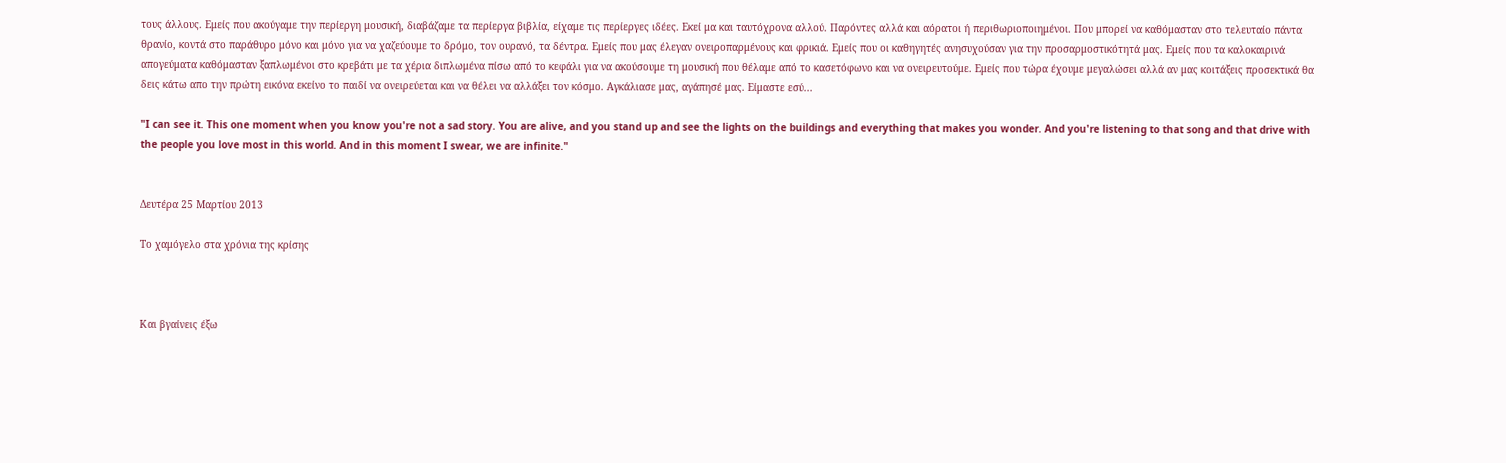τους άλλους. Εμείς που ακούγαμε την περίεργη μουσική, διαβάζαμε τα περίεργα βιβλία, είχαμε τις περίεργες ιδέες. Εκεί μα και ταυτόχρονα αλλού. Παρόντες αλλά και αόρατοι ή περιθωριοποιημένοι. Που μπορεί να καθόμασταν στο τελευταίο πάντα θρανίο, κοντά στο παράθυρο μόνο και μόνο για να χαζεύουμε το δρόμο, τον ουρανό, τα δέντρα. Εμείς που μας έλεγαν ονειροπαρμένους και φρικιά. Εμείς που οι καθηγητές ανησυχούσαν για την προσαρμοστικότητά μας. Εμείς που τα καλοκαιρινά απογεύματα καθόμασταν ξαπλωμένοι στο κρεβάτι με τα χέρια διπλωμένα πίσω από το κεφάλι για να ακούσουμε τη μουσική που θέλαμε από το κασετόφωνο και να ονειρευτούμε. Εμείς που τώρα έχουμε μεγαλώσει αλλά αν μας κοιτάξεις προσεκτικά θα δεις κάτω απο την πρώτη εικόνα εκείνο το παιδί να ονειρεύεται και να θέλει να αλλάξει τον κόσμο. Αγκάλιασε μας, αγάπησέ μας. Είμαστε εσύ...

"I can see it. This one moment when you know you're not a sad story. You are alive, and you stand up and see the lights on the buildings and everything that makes you wonder. And you're listening to that song and that drive with the people you love most in this world. And in this moment I swear, we are infinite."


Δευτέρα 25 Μαρτίου 2013

Το χαμόγελο στα χρόνια της κρίσης



Και βγαίνεις έξω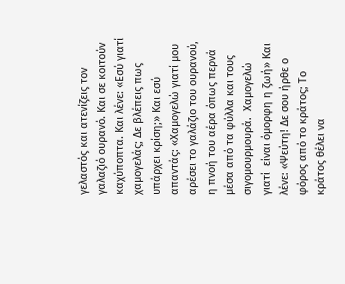γελαστός και ατενίζεις τον γαλαζιό ουρανό. Και σε κοιτούν καχύποπτα. Και λένε: «Εσύ γιατί χαμογελάς; Δε βλέπεις πως υπάρχει κρίση;» Και εσύ απαντάς: «Χαμογελώ γιατί μου αρέσει το γαλάζιο του ουρανού, η πνοή του αέρα όπως περνά μέσα από τα φύλλα και τους σιγομουρμουρά.  Χαμογελώ γιατί  είναι όμορφη η ζωή» Και λένε: «Ψεύτη! Δε σου ήρθε ο φόρος από το κράτος; Το κράτος θέλει να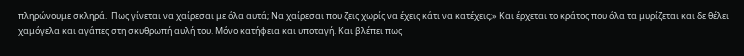πληρώνουμε σκληρά.  Πως γίνεται να χαίρεσαι με όλα αυτά; Να χαίρεσαι που ζεις χωρίς να έχεις κάτι να κατέχεις;» Και έρχεται το κράτος που όλα τα μυρίζεται και δε θέλει χαμόγελα και αγάπες στη σκυθρωπή αυλή του. Μόνο κατήφεια και υποταγή. Και βλέπει πως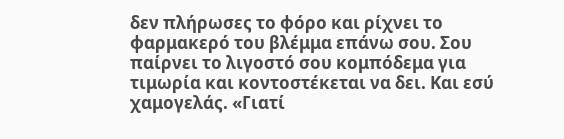δεν πλήρωσες το φόρο και ρίχνει το φαρμακερό του βλέμμα επάνω σου. Σου παίρνει το λιγοστό σου κομπόδεμα για τιμωρία και κοντοστέκεται να δει. Και εσύ χαμογελάς. «Γιατί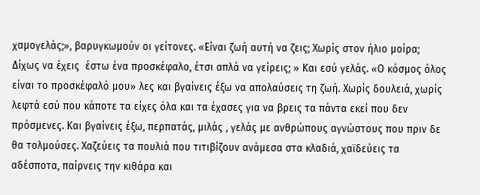χαμογελάς;», βαρυγκωμούν οι γείτονες. «Είναι ζωή αυτή να ζεις; Χωρίς στον ήλιο μοίρα; Δίχως να έχεις  έστω ένα προσκέφαλο, έτσι απλά να γείρεις; » Και εσύ γελάς. «Ο κόσμος όλος είναι το προσκέφαλό μου» λες και βγαίνεις έξω να απολαύσεις τη ζωή. Χωρίς δουλειά, χωρίς λεφτά εσύ που κάποτε τα είχες όλα και τα έχασες για να βρεις τα πάντα εκεί που δεν πρόσμενες. Και βγαίνεις έξω, περπατάς, μιλάς , γελάς με ανθρώπους αγνώστους που πριν δε θα τολμούσες. Χαζεύεις τα πουλιά που τιτιβίζουν ανάμεσα στα κλαδιά, χαϊδεύεις τα αδέσποτα, παίρνεις την κιθάρα και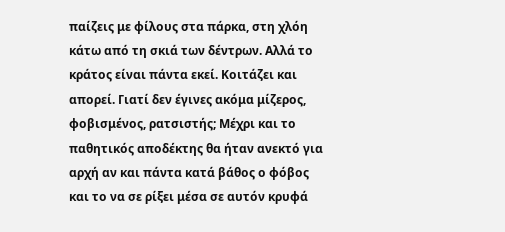παίζεις με φίλους στα πάρκα, στη χλόη  κάτω από τη σκιά των δέντρων. Αλλά το κράτος είναι πάντα εκεί. Κοιτάζει και απορεί. Γιατί δεν έγινες ακόμα μίζερος, φοβισμένος, ρατσιστής; Μέχρι και το παθητικός αποδέκτης θα ήταν ανεκτό για αρχή αν και πάντα κατά βάθος ο φόβος και το να σε ρίξει μέσα σε αυτόν κρυφά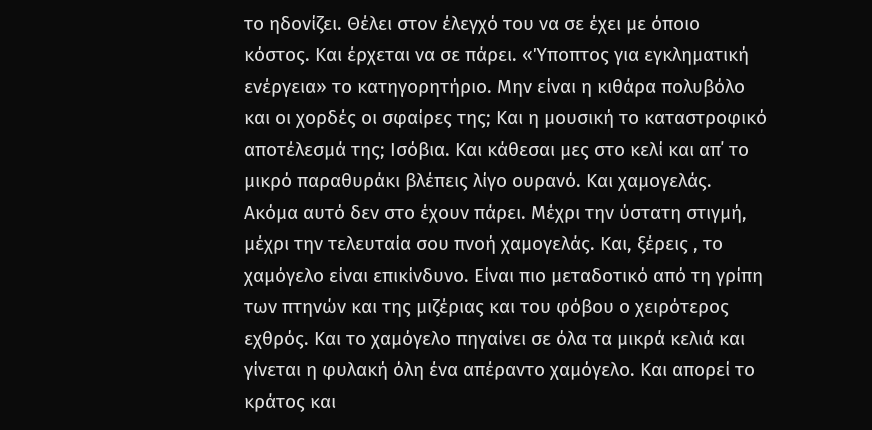το ηδονίζει. Θέλει στον έλεγχό του να σε έχει με όποιο κόστος. Και έρχεται να σε πάρει. «Ύποπτος για εγκληματική ενέργεια» το κατηγορητήριο. Μην είναι η κιθάρα πολυβόλο και οι χορδές οι σφαίρες της; Και η μουσική το καταστροφικό αποτέλεσμά της; Ισόβια. Και κάθεσαι μες στο κελί και απ΄ το μικρό παραθυράκι βλέπεις λίγο ουρανό. Και χαμογελάς. Ακόμα αυτό δεν στο έχουν πάρει. Μέχρι την ύστατη στιγμή, μέχρι την τελευταία σου πνοή χαμογελάς. Και, ξέρεις , το χαμόγελο είναι επικίνδυνο. Είναι πιο μεταδοτικό από τη γρίπη των πτηνών και της μιζέριας και του φόβου ο χειρότερος  εχθρός. Και το χαμόγελο πηγαίνει σε όλα τα μικρά κελιά και γίνεται η φυλακή όλη ένα απέραντο χαμόγελο. Και απορεί το κράτος και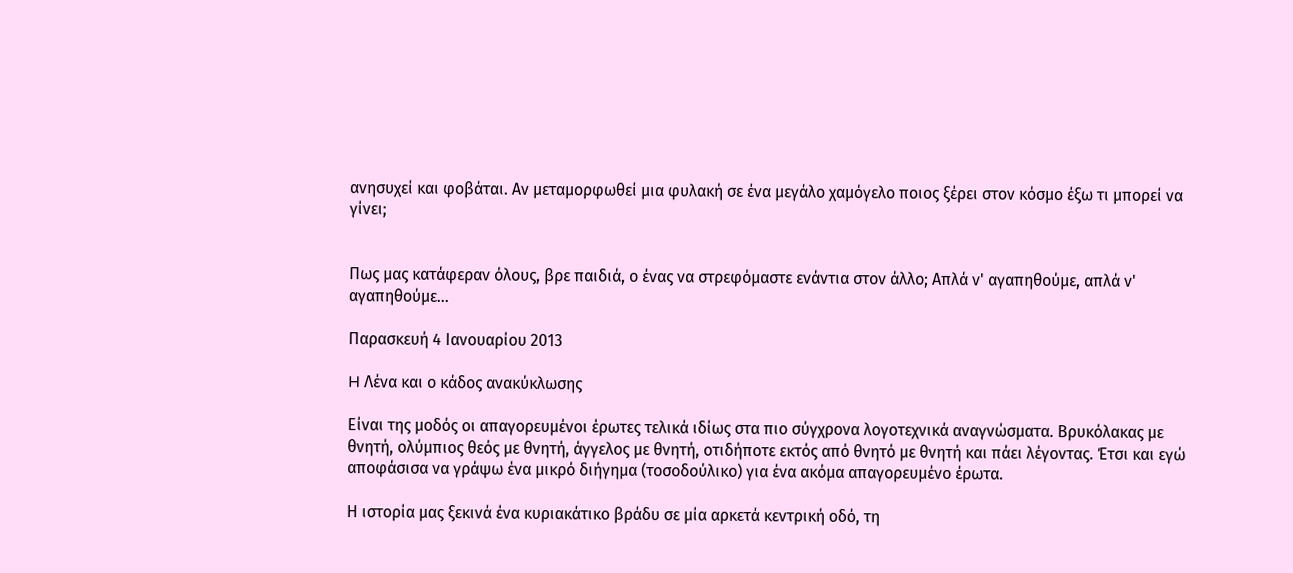ανησυχεί και φοβάται. Αν μεταμορφωθεί μια φυλακή σε ένα μεγάλο χαμόγελο ποιος ξέρει στον κόσμο έξω τι μπορεί να γίνει;


Πως μας κατάφεραν όλους, βρε παιδιά, ο ένας να στρεφόμαστε ενάντια στον άλλο; Απλά ν' αγαπηθούμε, απλά ν' αγαπηθούμε...

Παρασκευή 4 Ιανουαρίου 2013

H Λένα και ο κάδος ανακύκλωσης

Είναι της μοδός οι απαγορευμένοι έρωτες τελικά ιδίως στα πιο σύγχρονα λογοτεχνικά αναγνώσματα. Βρυκόλακας με θνητή, ολύμπιος θεός με θνητή, άγγελος με θνητή, οτιδήποτε εκτός από θνητό με θνητή και πάει λέγοντας. Έτσι και εγώ αποφάσισα να γράψω ένα μικρό διήγημα (τοσοδούλικο) για ένα ακόμα απαγορευμένο έρωτα.

Η ιστορία μας ξεκινά ένα κυριακάτικο βράδυ σε μία αρκετά κεντρική οδό, τη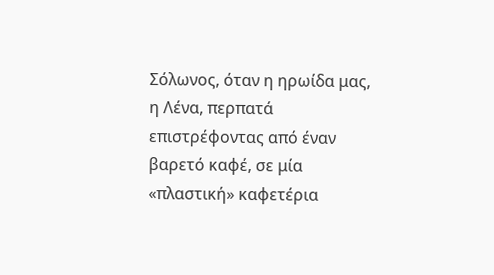Σόλωνος, όταν η ηρωίδα μας, η Λένα, περπατά επιστρέφοντας από έναν βαρετό καφέ, σε μία «πλαστική» καφετέρια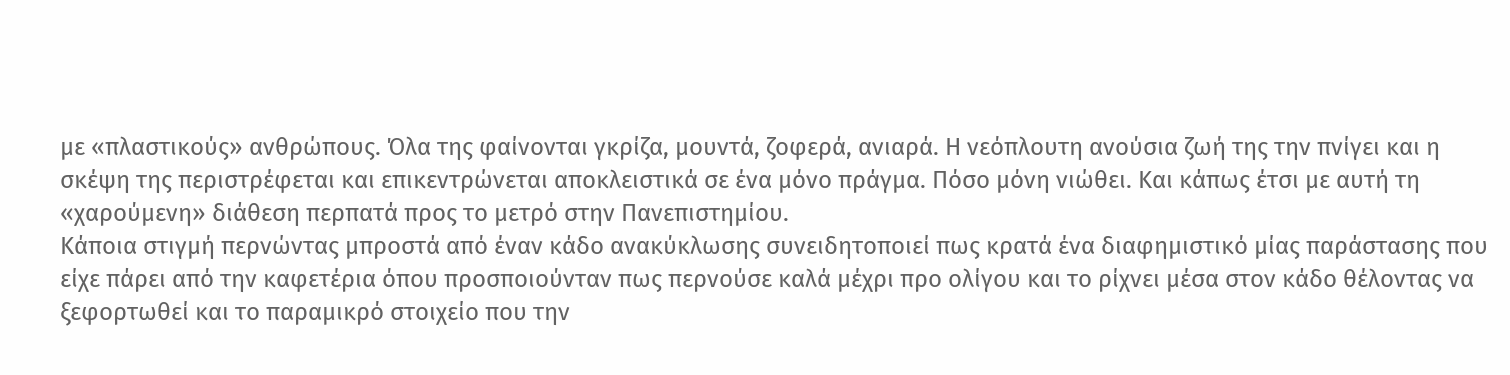με «πλαστικούς» ανθρώπους. Όλα της φαίνονται γκρίζα, μουντά, ζοφερά, ανιαρά. Η νεόπλουτη ανούσια ζωή της την πνίγει και η σκέψη της περιστρέφεται και επικεντρώνεται αποκλειστικά σε ένα μόνο πράγμα. Πόσο μόνη νιώθει. Και κάπως έτσι με αυτή τη «χαρούμενη» διάθεση περπατά προς το μετρό στην Πανεπιστημίου.
Κάποια στιγμή περνώντας μπροστά από έναν κάδο ανακύκλωσης συνειδητοποιεί πως κρατά ένα διαφημιστικό μίας παράστασης που είχε πάρει από την καφετέρια όπου προσποιούνταν πως περνούσε καλά μέχρι προ ολίγου και το ρίχνει μέσα στον κάδο θέλοντας να ξεφορτωθεί και το παραμικρό στοιχείο που την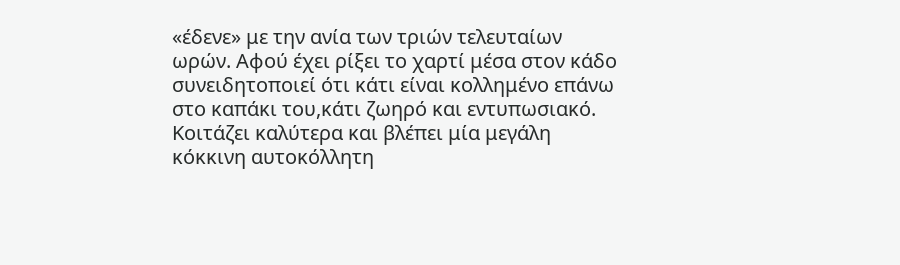«έδενε» με την ανία των τριών τελευταίων ωρών. Αφού έχει ρίξει το χαρτί μέσα στον κάδο συνειδητοποιεί ότι κάτι είναι κολλημένο επάνω στο καπάκι του,κάτι ζωηρό και εντυπωσιακό. Κοιτάζει καλύτερα και βλέπει μία μεγάλη κόκκινη αυτοκόλλητη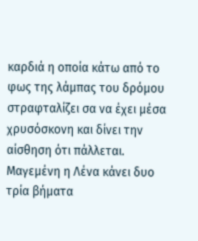καρδιά η οποία κάτω από το φως της λάμπας του δρόμου στραφταλίζει σα να έχει μέσα χρυσόσκονη και δίνει την αίσθηση ότι πάλλεται. Μαγεμένη η Λένα κάνει δυο τρία βήματα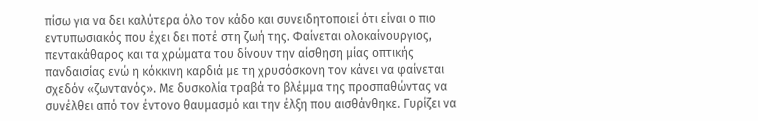πίσω για να δει καλύτερα όλο τον κάδο και συνειδητοποιεί ότι είναι ο πιο εντυπωσιακός που έχει δει ποτέ στη ζωή της. Φαίνεται ολοκαίνουργιος, πεντακάθαρος και τα χρώματα του δίνουν την αίσθηση μίας οπτικής πανδαισίας ενώ η κόκκινη καρδιά με τη χρυσόσκονη τον κάνει να φαίνεται σχεδόν «ζωντανός». Με δυσκολία τραβά το βλέμμα της προσπαθώντας να συνέλθει από τον έντονο θαυμασμό και την έλξη που αισθάνθηκε. Γυρίζει να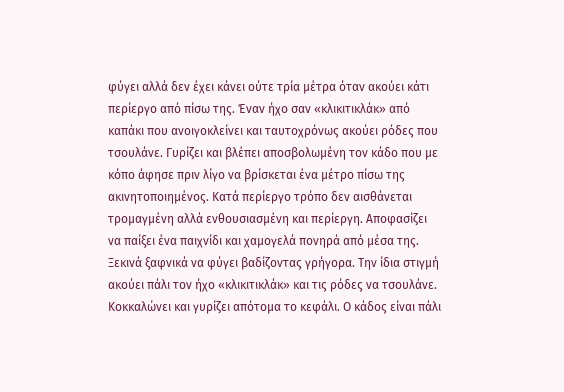φύγει αλλά δεν έχει κάνει ούτε τρία μέτρα όταν ακούει κάτι περίεργο από πίσω της. Έναν ήχο σαν «κλικιτικλάκ» από καπάκι που ανοιγοκλείνει και ταυτοχρόνως ακούει ρόδες που τσουλάνε. Γυρίζει και βλέπει αποσβολωμένη τον κάδο που με κόπο άφησε πριν λίγο να βρίσκεται ένα μέτρο πίσω της ακινητοποιημένος. Κατά περίεργο τρόπο δεν αισθάνεται τρομαγμένη αλλά ενθουσιασμένη και περίεργη. Αποφασίζει να παίξει ένα παιχνίδι και χαμογελά πονηρά από μέσα της. Ξεκινά ξαφνικά να φύγει βαδίζοντας γρήγορα. Την ίδια στιγμή ακούει πάλι τον ήχο «κλικιτικλάκ» και τις ρόδες να τσουλάνε. Κοκκαλώνει και γυρίζει απότομα το κεφάλι. Ο κάδος είναι πάλι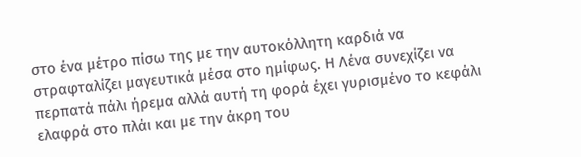στο ένα μέτρο πίσω της με την αυτοκόλλητη καρδιά να στραφταλίζει μαγευτικά μέσα στο ημίφως. Η Λένα συνεχίζει να περπατά πάλι ήρεμα αλλά αυτή τη φορά έχει γυρισμένο το κεφάλι ελαφρά στο πλάι και με την άκρη του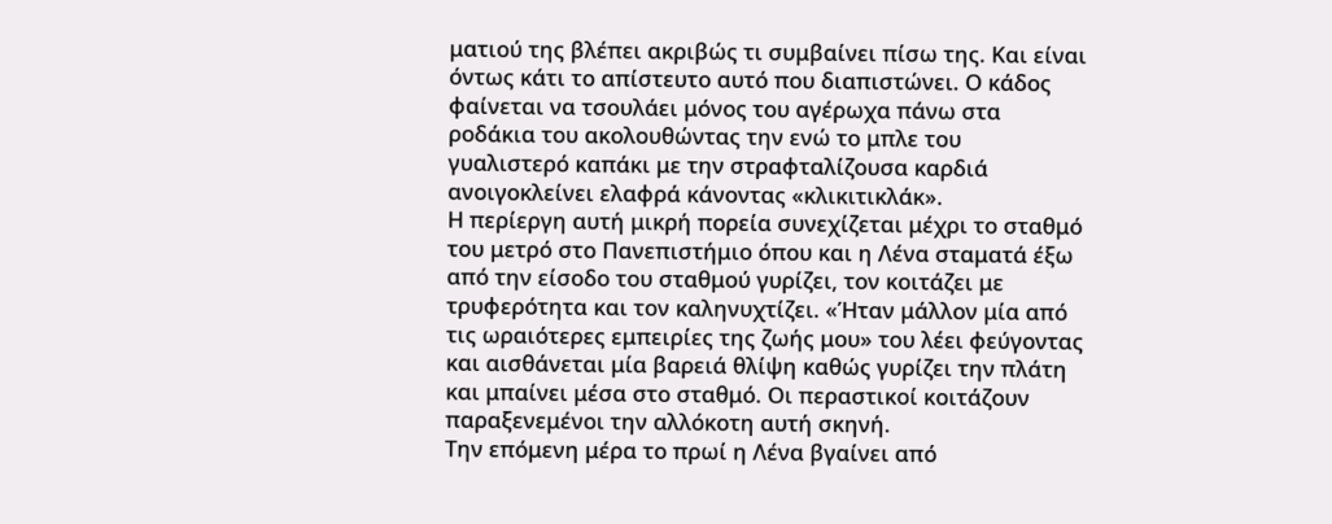ματιού της βλέπει ακριβώς τι συμβαίνει πίσω της. Και είναι όντως κάτι το απίστευτο αυτό που διαπιστώνει. Ο κάδος φαίνεται να τσουλάει μόνος του αγέρωχα πάνω στα ροδάκια του ακολουθώντας την ενώ το μπλε του γυαλιστερό καπάκι με την στραφταλίζουσα καρδιά ανοιγοκλείνει ελαφρά κάνοντας «κλικιτικλάκ».
Η περίεργη αυτή μικρή πορεία συνεχίζεται μέχρι το σταθμό του μετρό στο Πανεπιστήμιο όπου και η Λένα σταματά έξω από την είσοδο του σταθμού γυρίζει, τον κοιτάζει με τρυφερότητα και τον καληνυχτίζει. «Ήταν μάλλον μία από τις ωραιότερες εμπειρίες της ζωής μου» του λέει φεύγοντας και αισθάνεται μία βαρειά θλίψη καθώς γυρίζει την πλάτη και μπαίνει μέσα στο σταθμό. Οι περαστικοί κοιτάζουν παραξενεμένοι την αλλόκοτη αυτή σκηνή.
Την επόμενη μέρα το πρωί η Λένα βγαίνει από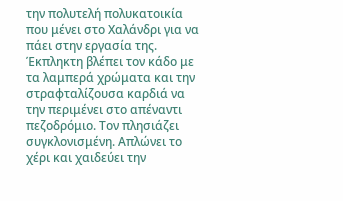την πολυτελή πολυκατοικία που μένει στο Χαλάνδρι για να πάει στην εργασία της. Έκπληκτη βλέπει τον κάδο με τα λαμπερά χρώματα και την στραφταλίζουσα καρδιά να την περιμένει στο απέναντι πεζοδρόμιο. Τον πλησιάζει συγκλονισμένη. Απλώνει το χέρι και χαιδεύει την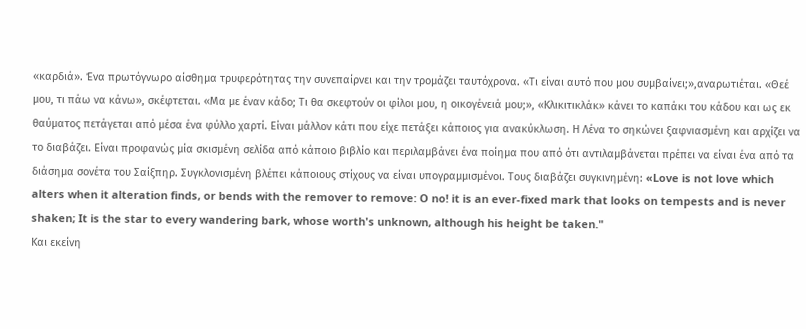«καρδιά». Ένα πρωτόγνωρο αίσθημα τρυφερότητας την συνεπαίρνει και την τρομάζει ταυτόχρονα. «Τι είναι αυτό που μου συμβαίνει;»,αναρωτιέται. «Θεέ μου, τι πάω να κάνω», σκέφτεται. «Μα με έναν κάδο; Τι θα σκεφτούν οι φίλοι μου, η οικογένειά μου;», «Κλικιτικλάκ» κάνει το καπάκι του κάδου και ως εκ θαύματος πετάγεται από μέσα ένα φύλλο χαρτί. Είναι μάλλον κάτι που είχε πετάξει κάποιος για ανακύκλωση. Η Λένα το σηκώνει ξαφνιασμένη και αρχίζει να το διαβάζει. Είναι προφανώς μία σκισμένη σελίδα από κάποιο βιβλίο και περιλαμβάνει ένα ποίημα που από ότι αντιλαμβάνεται πρέπει να είναι ένα από τα διάσημα σονέτα του Σαίξπηρ. Συγκλονισμένη βλέπει κάποιους στίχους να είναι υπογραμμισμένοι. Τους διαβάζει συγκινημένη: «Love is not love which alters when it alteration finds, or bends with the remover to remove: O no! it is an ever-fixed mark that looks on tempests and is never shaken; It is the star to every wandering bark, whose worth's unknown, although his height be taken."
Kαι εκείνη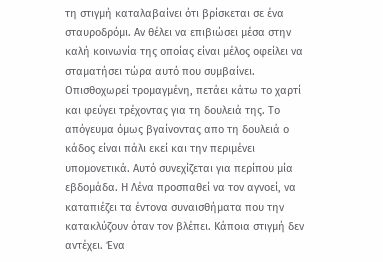τη στιγμή καταλαβαίνει ότι βρίσκεται σε ένα σταυροδρόμι. Αν θέλει να επιβιώσει μέσα στην καλή κοινωνία της οποίας είναι μέλος οφείλει να σταματήσει τώρα αυτό που συμβαίνει. Οπισθοχωρεί τρομαγμένη, πετάει κάτω το χαρτί και φεύγει τρέχοντας για τη δουλειά της. Το απόγευμα όμως βγαίνοντας απο τη δουλειά ο κάδος είναι πάλι εκεί και την περιμένει υπομονετικά. Αυτό συνεχίζεται για περίπου μία εβδομάδα. Η Λένα προσπαθεί να τον αγνοεί, να καταπιέζει τα έντονα συναισθήματα που την κατακλύζουν όταν τον βλέπει. Κάποια στιγμή δεν αντέχει. Ένα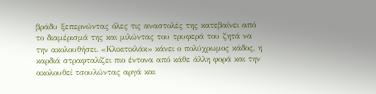βράδυ ξεπερνώντας όλες τις αναστολές της κατεβαίνει από το διαμέρισμά της και μιλώντας του τρυφερά του ζητά να την ακολουθήσει. «Κλικιτικλάκ» κάνει ο πολύχρωμος κάδος, η καρδιά στραφταλίζει πιο έντονα από κάθε άλλη φορά και την ακολουθεί τσουλώντας αργά και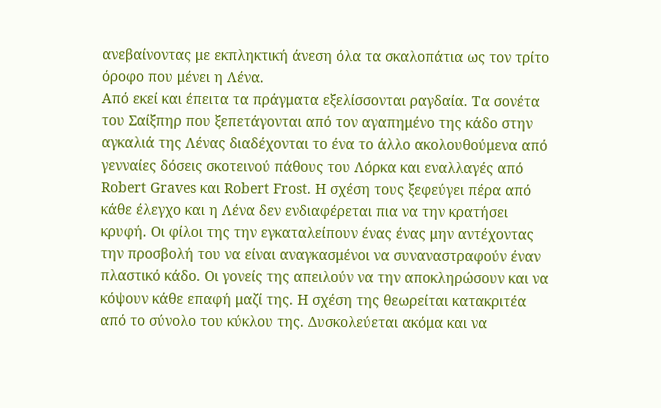ανεβαίνοντας με εκπληκτική άνεση όλα τα σκαλοπάτια ως τον τρίτο όροφο που μένει η Λένα.
Από εκεί και έπειτα τα πράγματα εξελίσσονται ραγδαία. Τα σονέτα του Σαίξπηρ που ξεπετάγονται από τον αγαπημένο της κάδο στην αγκαλιά της Λένας διαδέχονται το ένα το άλλο ακολουθούμενα από γενναίες δόσεις σκοτεινού πάθους του Λόρκα και εναλλαγές από Robert Graves και Robert Frost. H σχέση τους ξεφεύγει πέρα από κάθε έλεγχο και η Λένα δεν ενδιαφέρεται πια να την κρατήσει κρυφή. Οι φίλοι της την εγκαταλείπουν ένας ένας μην αντέχοντας την προσβολή του να είναι αναγκασμένοι να συναναστραφούν έναν πλαστικό κάδο. Οι γονείς της απειλούν να την αποκληρώσουν και να κόψουν κάθε επαφή μαζί της. Η σχέση της θεωρείται κατακριτέα από το σύνολο του κύκλου της. Δυσκολεύεται ακόμα και να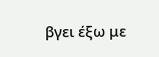βγει έξω με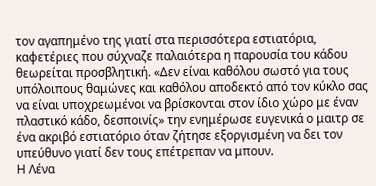τον αγαπημένο της γιατί στα περισσότερα εστιατόρια, καφετέριες που σύχναζε παλαιότερα η παρουσία του κάδου θεωρείται προσβλητική. «Δεν είναι καθόλου σωστό για τους υπόλοιπους θαμώνες και καθόλου αποδεκτό από τον κύκλο σας να είναι υποχρεωμένοι να βρίσκονται στον ίδιο χώρο με έναν πλαστικό κάδο, δεσποινίς» την ενημέρωσε ευγενικά ο μαιτρ σε ένα ακριβό εστιατόριο όταν ζήτησε εξοργισμένη να δει τον υπεύθυνο γιατί δεν τους επέτρεπαν να μπουν.
Η Λένα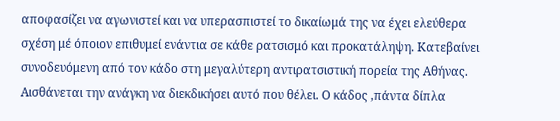αποφασίζει να αγωνιστεί και να υπερασπιστεί το δικαίωμά της να έχει ελεύθερα σχέση μέ όποιον επιθυμεί ενάντια σε κάθε ρατσισμό και προκατάληψη. Κατεβαίνει συνοδευόμενη από τον κάδο στη μεγαλύτερη αντιρατσιστική πορεία της Αθήνας. Αισθάνεται την ανάγκη να διεκδικήσει αυτό που θέλει. Ο κάδος ,πάντα δίπλα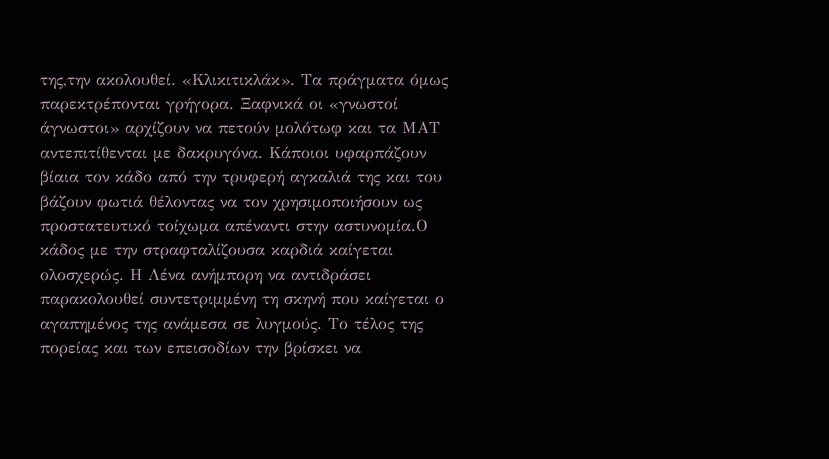της,την ακολουθεί. «Κλικιτικλάκ». Τα πράγματα όμως παρεκτρέπονται γρήγορα. Ξαφνικά οι «γνωστοί άγνωστοι» αρχίζουν να πετούν μολότωφ και τα ΜΑΤ αντεπιτίθενται με δακρυγόνα. Κάποιοι υφαρπάζουν βίαια τον κάδο από την τρυφερή αγκαλιά της και του βάζουν φωτιά θέλοντας να τον χρησιμοποιήσουν ως προστατευτικό τοίχωμα απέναντι στην αστυνομία.Ο κάδος με την στραφταλίζουσα καρδιά καίγεται ολοσχερώς. Η Λένα ανήμπορη να αντιδράσει παρακολουθεί συντετριμμένη τη σκηνή που καίγεται ο αγαπημένος της ανάμεσα σε λυγμούς. Το τέλος της πορείας και των επεισοδίων την βρίσκει να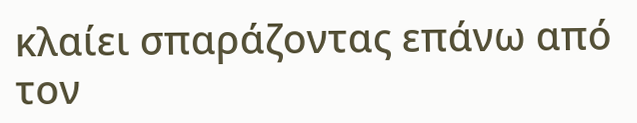κλαίει σπαράζοντας επάνω από τον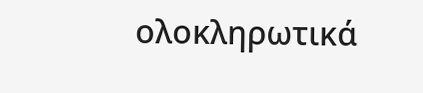ολοκληρωτικά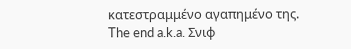κατεστραμμένο αγαπημένο της.
The end a.k.a. Σνιφ